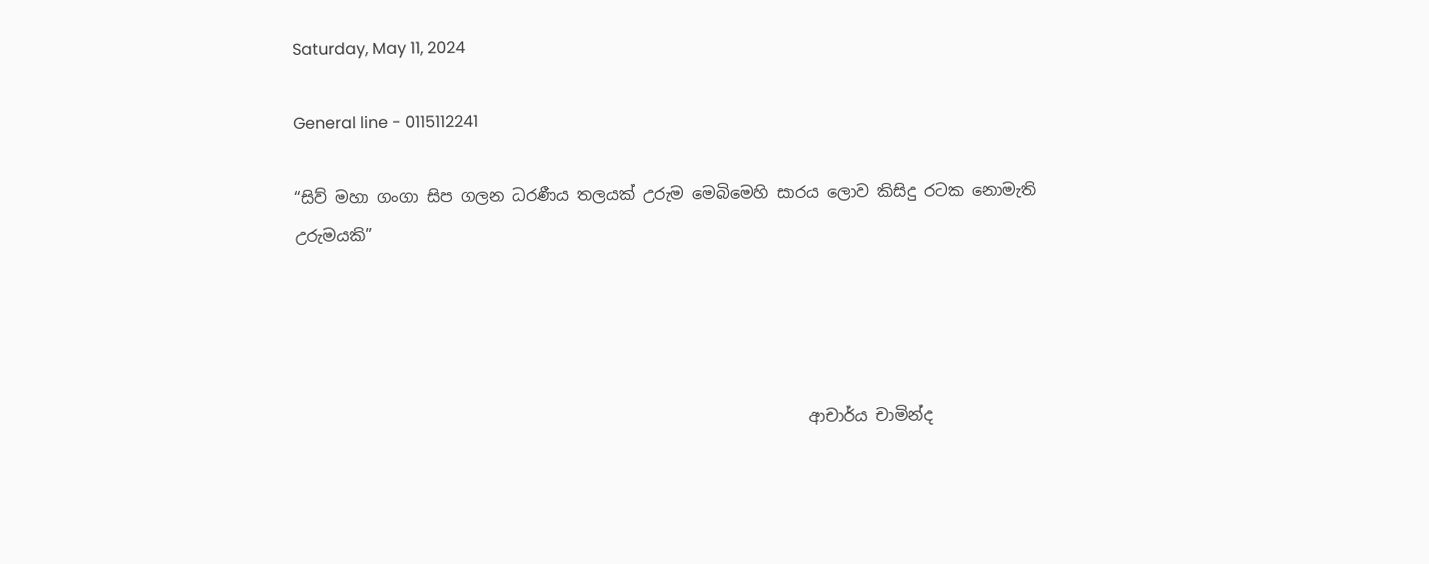Saturday, May 11, 2024

General line - 0115112241

“සිව් මහා ගංගා සිප ගලන ධරණීය තලයක් උරුම මෙබිමෙහි සාරය ලොව කිසිදු රටක නොමැති උරුමයකි”




                                                                ආචාර්ය චාමින්ද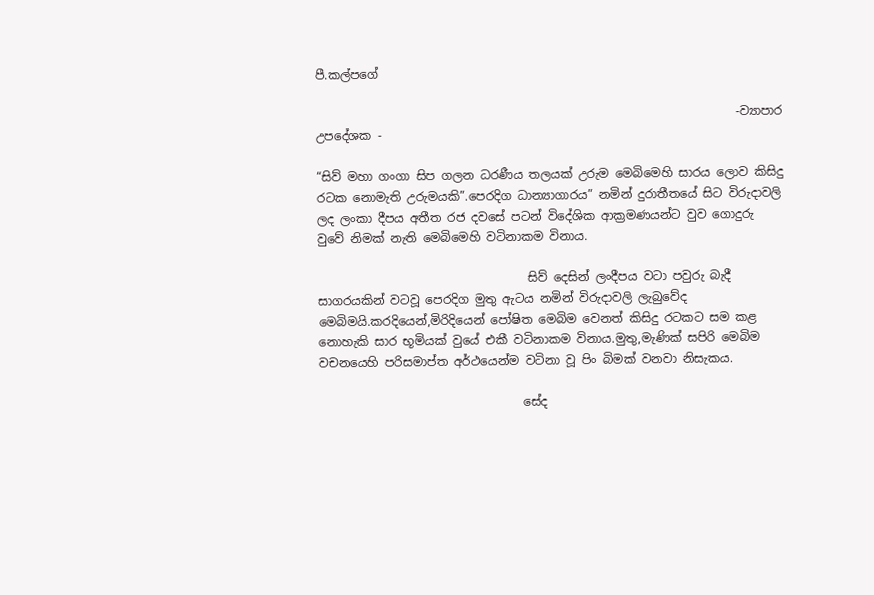පී.කල්පගේ

                                                                      -ව්‍යාපාර උපදේශක -

“සිව් මහා ගංගා සිප ගලන ධරණීය තලයක් උරුම මෙබිමෙහි සාරය ලොව කිසිදු රටක නොමැති උරුමයකි”.පෙරදිග ධාන්‍යාගාරය” නමින් දුරාතීතයේ සිට විරුදාවලි ලද ලංකා දීපය අතීත රජ දවසේ පටන් විදේශික ආක්‍රමණයන්ට වුව ගොදුරු වුවේ නිමක් නැති මෙබිමෙහි වටිනාකම විනාය.

                                   සිව් දෙසින් ලංදීපය වටා පවුරු බැදී සාගරයකින් වටවූ පෙරදිග මුතු ඇටය නමින් විරුදාවලි ලැබුවේද මෙබිමයි.කරදියෙන්,මිරිදියෙන් පෝෂිත මෙබිම වෙනත් කිසිදු රටකට සම කළ නොහැකි සාර භූමියක් වුයේ එකී වටිනාකම විනාය.මුතු,මැණික් සපිරි මෙබිම වචනයෙහි පරිසමාප්ත අර්ථයෙන්ම වටිනා වූ පිං බිමක් වනවා නිසැකය.

                                  සේද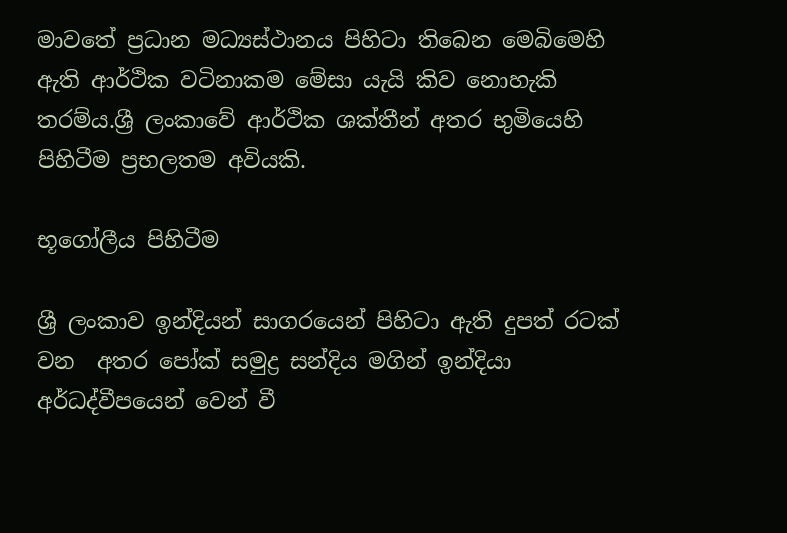මාවතේ ප්‍රධාන මධ්‍යස්ථානය පිහිටා තිබෙන මෙබිමෙහි ඇති ආර්ථික වටිනාකම මේසා යැයි කිව නොහැකි තරම්ය.ශ්‍රී ලංකාවේ ආර්ථික ශක්තීන් අතර භුමියෙහි පිහිටීම ප්‍රභලතම අවියකි.

භූගෝලීය පිහිටීම

ශ්‍රී ලංකාව ඉන්දියන් සාගරයෙන් පිහිටා ඇති දුපත් රටක් වන  අතර පෝක් සමුද්‍ර සන්දිය මගින් ඉන්දියා අර්ධද්වීපයෙන් වෙන් වී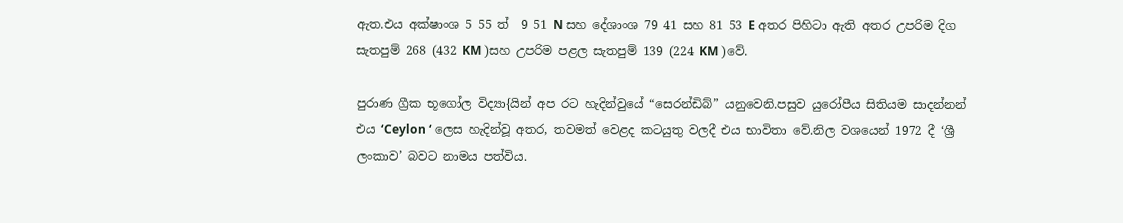ඇත.එය අක්ෂාංශ 5 55 ත්  9 51 N සහ දේශාංශ 79 41 සහ 81 53 E අතර පිහිටා ඇති අතර උපරිම දිග සැතපුම් 268 (432 KM )සහ උපරිම පළල සැතපුම් 139 (224 KM )වේ.

පුරාණ ග්‍රීක භූගෝල විද්‍යා{යින් අප රට හැදින්වුයේ “සෙරන්ඩිබ්” යනුවෙනි.පසුව යුරෝපීය සිතියම සාදන්නන් එය ‘Ceylon ‘ ලෙස හැදින්වූ අතර, තවමත් වෙළද කටයුතු වලදී එය භාවිතා වේ.නිල වශයෙන් 1972 දී ‘ශ්‍රී ලංකාව’ බවට නාමය පත්විය.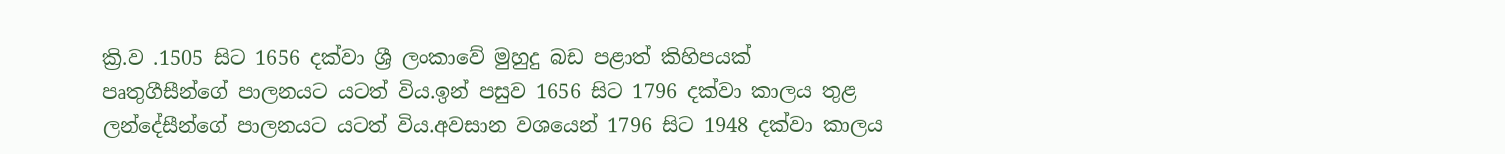ක්‍රි.ව .1505 සිට 1656 දක්වා ශ්‍රී ලංකාවේ මුහුදු බඩ පළාත් කිහිපයක්  පෘතුගීසීන්ගේ පාලනයට යටත් විය.ඉන් පසුව 1656 සිට 1796 දක්වා කාලය තුළ ලන්දේසීන්ගේ පාලනයට යටත් විය.අවසාන වශයෙන් 1796 සිට 1948 දක්වා කාලය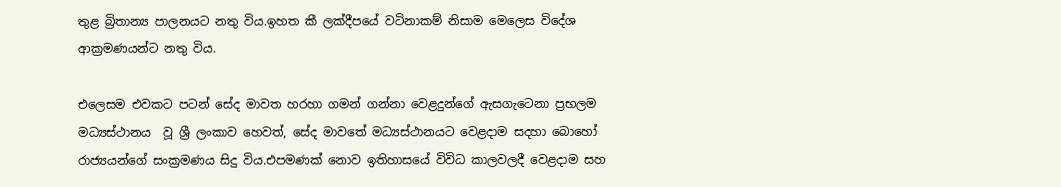තුළ බ්‍රිතාන්‍ය පාලනයට නතු විය.ඉහත කී ලක්දීපයේ වටිනාකම් නිසාම මෙලෙස විදේශ ආක්‍රමණයන්ට නතු විය.

එලෙසම එවකට පටන් සේද මාවත හරහා ගමන් ගන්නා වෙළදුන්ගේ ඇසගැටෙනා ප්‍රභලම මධ්‍යස්ථානය  වූ ශ්‍රී ලංකාව හෙවත්, සේද මාවතේ මධ්‍යස්ථානයට වෙළදාම සදහා බොහෝ රාජ්‍යයන්ගේ සංක්‍රමණය සිදු විය.එපමණක් නොව ඉතිහාසයේ විවිධ කාලවලදී වෙළදාම සහ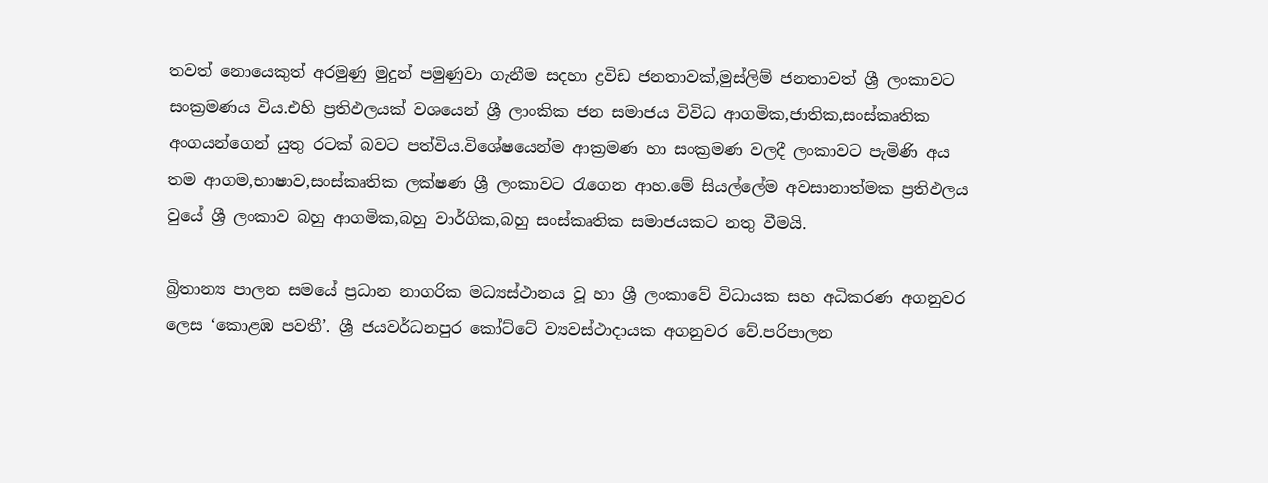තවත් නොයෙකුත් අරමුණු මුදුන් පමුණුවා ගැනීම සදහා ද්‍රවිඩ ජනතාවක්,මුස්ලිම් ජනතාවත් ශ්‍රී ලංකාවට සංක්‍රමණය විය.එහි ප්‍රතිඵලයක් වශයෙන් ශ්‍රී ලාංකික ජන සමාජය විවිධ ආගමික,ජාතික,සංස්කෘතික අංගයන්ගෙන් යුතු රටක් බවට පත්විය.විශේෂයෙන්ම ආක්‍රමණ හා සංක්‍රමණ වලදී ලංකාවට පැමිණි අය තම ආගම,භාෂාව,සංස්කෘතික ලක්ෂණ ශ්‍රී ලංකාවට රැගෙන ආහ.මේ සියල්ලේම අවසානාත්මක ප්‍රතිඵලය වුයේ ශ්‍රී ලංකාව බහු ආගමික,බහු වාර්ගික,බහු සංස්කෘතික සමාජයකට නතු වීමයි.

බ්‍රිතාන්‍ය පාලන සමයේ ප්‍රධාන නාගරික මධ්‍යස්ථානය වූ හා ශ්‍රී ලංකාවේ විධායක සහ අධිකරණ අගනුවර ලෙස ‘කොළඹ පවතී’. ශ්‍රී ජයවර්ධනපුර කෝට්ටේ ව්‍යවස්ථාදායක අගනුවර වේ.පරිපාලන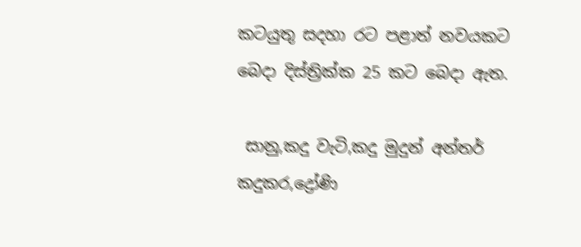කටයුතු සදහා රට පළාත් නවයකට බෙදා දිස්ත්‍රික්ක 25 කට බෙදා ඇත.

 සානු,කදු වැටි,කදු මුදුන් අන්තර් කදුකර,ද්‍රෝණි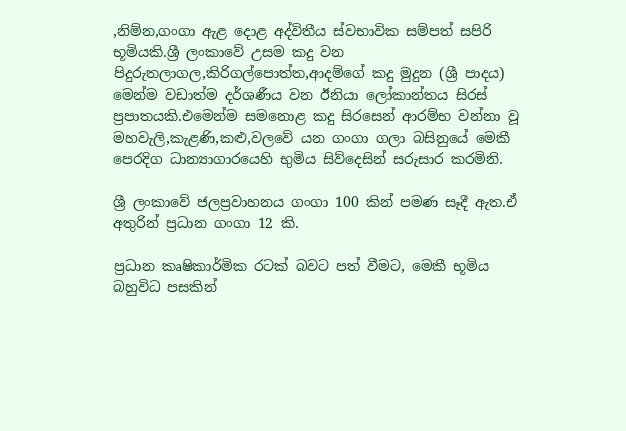,නිම්න,ගංගා ඇළ දොළ අද්විතීය ස්වභාවික සම්පත් සපිරි භූමියකි.ශ්‍රී ලංකාවේ උසම කදු වන පිදුරුතලාගල,කිරිගල්පොත්ත,ආදම්ගේ කදු මුදුන (ශ්‍රී පාදය) මෙන්ම වඩාත්ම දර්ශණීය වන ඊනියා ලෝකාන්තය සිරස් ප්‍රපාතයකි.එමෙන්ම සමනොළ කදු සිරසෙන් ආරම්භ වන්නා වූ මහවැලි,කැළණි,කළු,වලවේ යන ගංගා ගලා බසිනුයේ මෙකී පෙරදිග ධාන්‍යාගාරයෙහි භුමිය සිව්දෙසින් සරුසාර කරමිනි.

ශ්‍රී ලංකාවේ ජලප්‍රවාහනය ගංගා 100 කින් පමණ සෑදී ඇත.ඒ අතුරින් ප්‍රධාන ගංගා 12 කි.

ප්‍රධාන කෘෂිකාර්මික රටක් බවට පත් වීමට, මෙකී භූමිය බහුවිධ පසකින්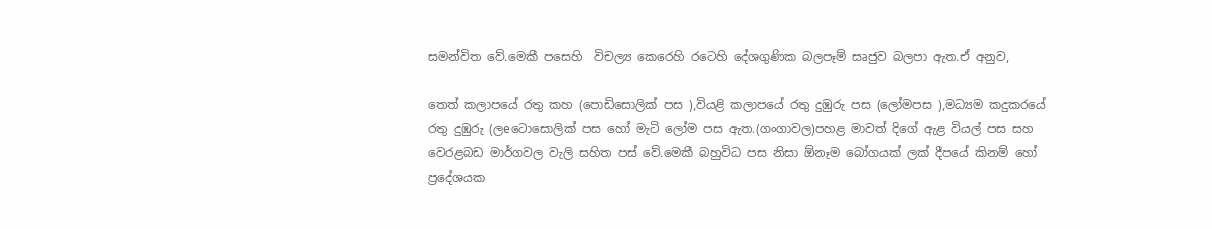සමන්විත වේ.මෙකී පසෙහි  විචල්‍ය කෙරෙහි රටෙහි දේශගුණික බලපෑම් සෘජුව බලපා ඇත.ඒ අනුව,

තෙත් කලාපයේ රතු කහ (පොඩිසොලික් පස ),වියළි කලාපයේ රතු දුඹුරු පස (ලෝමපස ),මධ්‍යම කදුකරයේ රතු දුඹුරු (ලeටොසොලික් පස හෝ මැටි ලෝම පස ඇත.(ගංගාවල)පහළ මාවත් දිගේ ඇළ වියල් පස සහ වෙරළබඩ මාර්ගවල වැලි සහිත පස් වේ.මෙකී බහුවිධ පස නිසා ඕනෑම බෝගයක් ලක් දීපයේ කිනම් හෝ ප්‍රදේශයක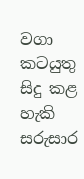වගා කටයුතු සිදු කළ හැකි සරුසාර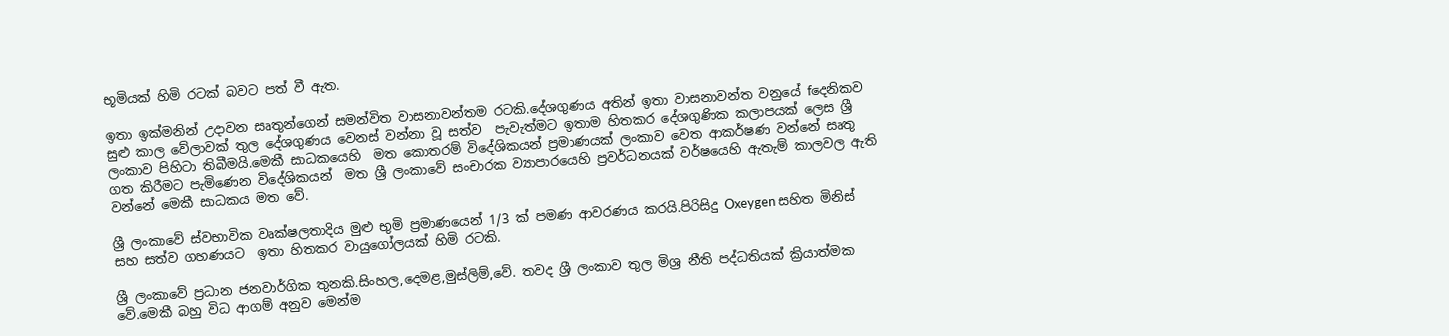භූමියක් හිමි රටක් බවට පත් වී ඇත.

ඉතා ඉක්මනින් උදාවන සෘතුන්ගෙන් සමන්විත වාසනාවන්තම රටකි.දේශගුණය අතින් ඉතා වාසනාවන්ත වනුයේ fදෙනිකව සුළු කාල වේලාවක් තුල දේශගුණය වෙනස් වන්නා වූ සත්ව  පැවැත්මට ඉතාම හිතකර දේශගුණික කලාපයක් ලෙස ශ්‍රී ලංකාව පිහිටා තිබීමයි.මෙකී සාධකයෙහි  මත කොතරම් විදේශිකයන් ප්‍රමාණයක් ලංකාව වෙත ආකර්ෂණ වන්නේ සෘතු ගත කිරීමට පැමිණෙන විදේශිකයන්  මත ශ්‍රී ලංකාවේ සංචාරක ව්‍යාපාරයෙහි ප්‍රවර්ධනයක් වර්ෂයෙහි ඇතැම් කාලවල ඇති වන්නේ මෙකී සාධකය මත වේ.

ශ්‍රී ලංකාවේ ස්වභාවික වෘක්ෂලතාදිය මුළු භුමි ප්‍රමාණයෙන් 1/3 ක් පමණ ආවරණය කරයි.පිරිසිදු Oxeygen සහිත මිනිස් සහ සත්ව ගහණයට  ඉතා හිතකර වායුගෝලයක් හිමි රටකි.

ශ්‍රී ලංකාවේ ප්‍රධාන ජනවාර්ගික තුනකි.සිංහල,දෙමළ,මුස්ලිම්,වේ. තවද ශ්‍රී ලංකාව තුල මිශ්‍ර නීති පද්ධතියක් ක්‍රියාත්මක වේ.මෙකී බහු විධ ආගම් අනුව මෙන්ම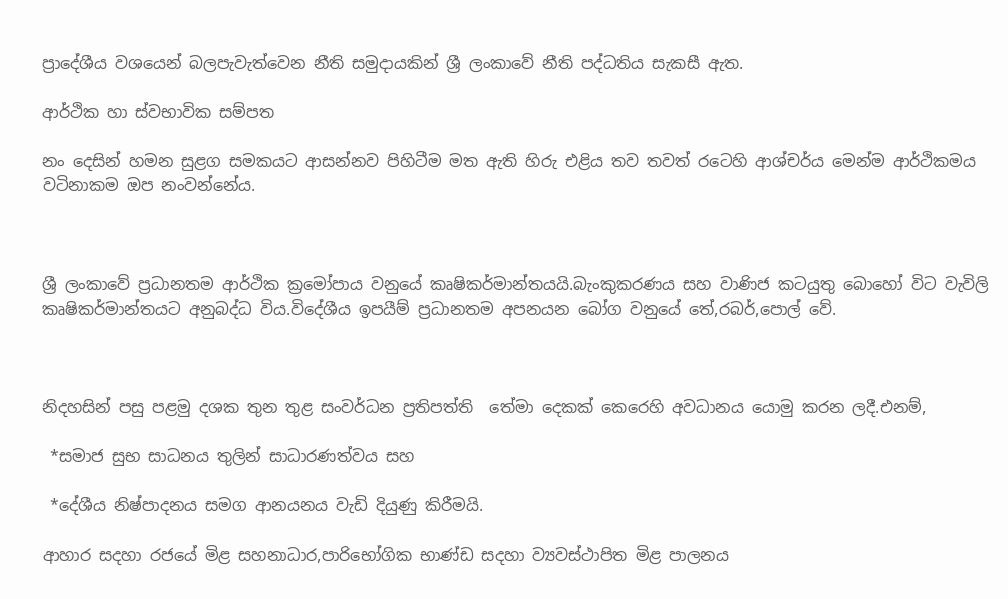ප්‍රාදේශීය වශයෙන් බලපැවැත්වෙන නීති සමුදායකින් ශ්‍රී ලංකාවේ නීති පද්ධතිය සැකසී ඇත.

ආර්ථික හා ස්වභාවික සම්පත

නං දෙසින් හමන සුළග සමකයට ආසන්නව පිහිටීම මත ඇති හිරු එළිය තව තවත් රටෙහි ආශ්චර්ය මෙන්ම ආර්ථිකමය වටිනාකම ඔප නංවන්නේය.



ශ්‍රී ලංකාවේ ප්‍රධානතම ආර්ථික ක්‍රමෝපාය වනුයේ කෘෂිකර්මාන්තයයි.බැංකුකරණය සහ වාණිජ කටයුතු බොහෝ විට වැවිලි කෘෂිකර්මාන්තයට අනුබද්ධ විය.විදේශීය ඉපයීම් ප්‍රධානතම අපනයන බෝග වනුයේ තේ,රබර්,පොල් වේ.



නිදහසින් පසු පළමු දශක තුන තුළ සංවර්ධන ප්‍රතිපත්ති  තේමා දෙකක් කෙරෙහි අවධානය යොමු කරන ලදී.එනම්,

 *සමාජ සුභ සාධනය තුලින් සාධාරණත්වය සහ

 *දේශීය නිෂ්පාදනය සමග ආනයනය වැඩි දියුණු කිරීමයි.

ආහාර සදහා රජයේ මිළ සහනාධාර,පාරිභෝගික භාණ්ඩ සදහා ව්‍යවස්ථාපිත මිළ පාලනය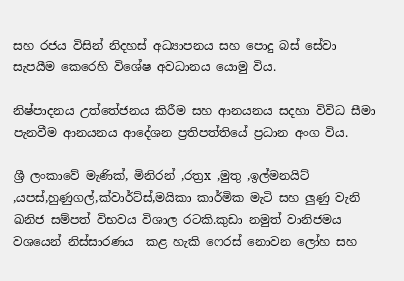සහ රජය විසින් නිදහස් අධ්‍යාපනය සහ පොදු බස් සේවා සැපයීම කෙරෙහි විශේෂ අවධානය යොමු විය.

නිෂ්පාදනය උත්තේජනය කිරීම සහ ආනයනය සදහා විවිධ සීමා පැනවීම ආනයනය ආදේශන ප්‍රතිපත්තියේ ප්‍රධාන අංග විය.

ශ්‍රී ලංකාවේ මැණික්, මිනිරන් ,රත්‍රx ,මුතු ,ඉල්මනයිට් ,යපස්,හුණුගල්,ක්වාර්ට්ස්,මයිකා කාර්මික මැටි සහ ලුණු වැනි ඛනිජ සම්පත් විභවය විශාල රටකි.කුඩා නමුත් වානිජමය වශයෙන් නිස්සාරණය  කළ හැකි ෆෙරස් නොවන ලෝහ සහ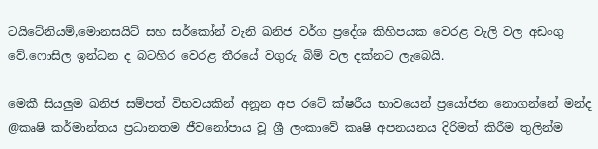ටයිටේනියම්,මොනසයිට් සහ සර්කෝන් වැනි ඛනිජ වර්ග ප්‍රදේශ කිහිපයක වෙරළ වැලි වල අඩංගු වේ.ෆොසිල ඉන්ධන ද බටහිර වෙරළ තීරයේ වගුරු බිම් වල දක්නට ලැබෙයි.

මෙකී සියලුම ඛනිජ සම්පත් විභවයකින් අනූන අප රටේ ක්ෂරීය භාවයෙන් ප්‍රයෝජන නොගන්නේ මන්ද @කෘෂි කර්මාන්තය ප්‍රධානතම ජීවනෝපාය වූ ශ්‍රී ලංකාවේ කෘෂි අපනයනය දිරිමත් කිරීම තුලින්ම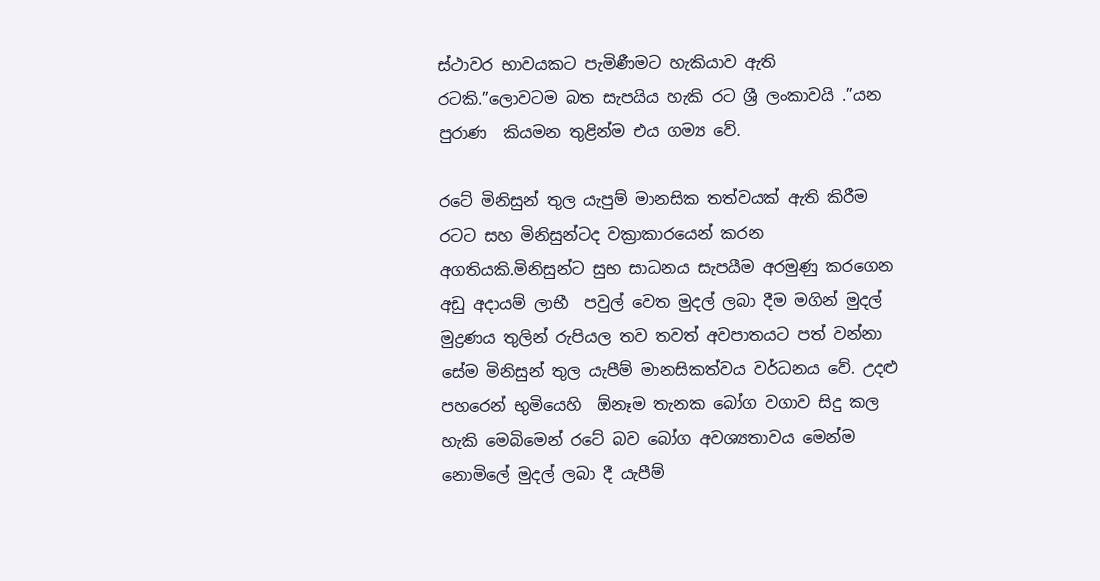ස්ථාවර භාවයකට පැමිණීමට හැකියාව ඇති රටකි.”ලොවටම බත සැපයිය හැකි රට ශ්‍රී ලංකාවයි .”යන පුරාණ  කියමන තුළින්ම එය ගම්‍ය වේ.

රටේ මිනිසුන් තුල යැපුම් මානසික තත්වයක් ඇති කිරීම රටට සහ මිනිසුන්ටද වක්‍රාකාරයෙන් කරන අගතියකි.මිනිසුන්ට සුභ සාධනය සැපයීම අරමුණු කරගෙන අඩු අදායම් ලාභී  පවුල් වෙත මුදල් ලබා දීම මගින් මුදල්  මුද්‍රණය තුලින් රුපියල තව තවත් අවපාතයට පත් වන්නා සේම මිනිසුන් තුල යැපීම් මානසිකත්වය වර්ධනය වේ. උදළු පහරෙන් භුමියෙහි  ඕනෑම තැනක බෝග වගාව සිදු කල හැකි මෙබිමෙන් රටේ බව බෝග අවශ්‍යතාවය මෙන්ම නොමිලේ මුදල් ලබා දී යැපීම්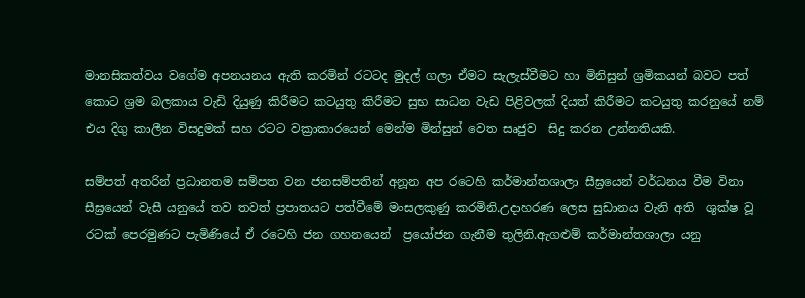මානසිකත්වය වගේම අපනයනය ඇති කරමින් රටටද මුදල් ගලා ඒමට සැලැස්වීමට හා මිනිසුන් ශ්‍රමිකයන් බවට පත් කොට ශ්‍රම බලකාය වැඩි දියුණු කිරීමට කටයුතු කිරීමට සුභ සාධන වැඩ පිළිවලක් දියත් කිරීමට කටයුතු කරනුයේ නම් එය දිගු කාලීන විසදුමක් සහ රටට වක්‍රාකාරයෙන් මෙන්ම මින්සුන් වෙත සෘජුව  සිදු කරන උන්නතියකි.

සම්පත් අතරින් ප්‍රධානතම සම්පත වන ජනසම්පතින් අනූන අප රටෙහි කර්මාන්තශාලා සීඝ්‍රයෙන් වර්ධනය වීම විනා සීඝ්‍රයෙන් වැසී යනුයේ තව තවත් ප්‍රපාතයට පත්වීමේ මංසලකුණු කරමිනි.උදාහරණ ලෙස සුඩානය වැනි අති  ශුක්ෂ වූ රටක් පෙරමුණට පැමිණියේ ඒ රටෙහි ජන ගහනයෙන්  ප්‍රයෝජන ගැනීම තුලිනි.ඇගළුම් කර්මාන්තශාලා යනු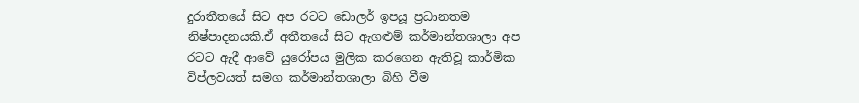දුරාතීතයේ සිට අප රටට ඩොලර් ඉපයූ ප්‍රධානතම නිෂ්පාදනයකි.ඒ අතීතයේ සිට ඇගළුම් කර්මාන්තශාලා අප රටට ඇදී ආවේ යුරෝපය මුලික කරගෙන ඇතිවූ කාර්මික විප්ලවයත් සමග කර්මාන්තශාලා බිහි වීම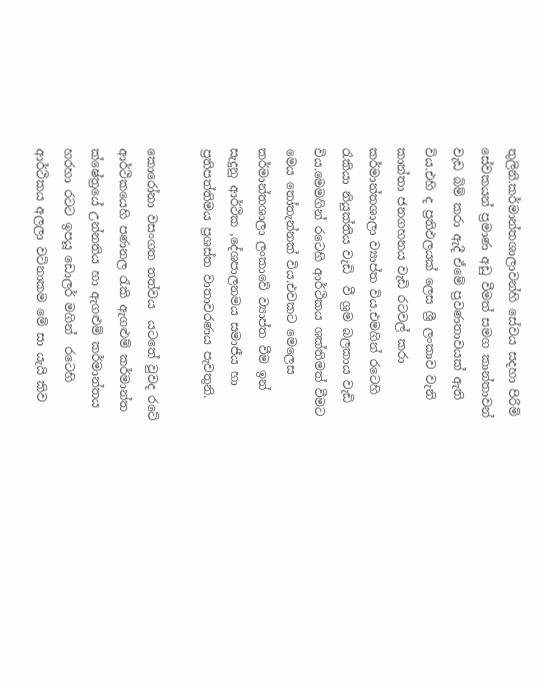තුලිනි.කර්මාන්තශාලාවන්හි සේවය සදහා පිරිමි සේවකයන් ප්‍රමාණ අඩු වීමත් සමග කාන්තාවන් වැඩ බිම් කරා ඇදී ඒමේ ප්‍රවණතාවයක් ඇති විය.එහි ද ප්‍රතිඵලයක් ලෙස ශ්‍රී ලංකාව වැනි කාන්තා ජනගහනය වැඩි රටවල් කරා කර්මාන්තශාලා ව්‍යාප්ත විය.එමගින් රටෙහි රැකියා නියුක්තිය වැඩි  වී ශ්‍රම බලකාය වැඩි විය.මෙමගින් රටෙහි ආර්ථිකය ශක්තිමත් වීමට මෙය තෝතැන්නක් විය.එවකට මෙලෙස කර්මාන්තශාලා ලංකාවේ ව්‍යාප්ත වීම ඉන් සැදුනු ආර්ථික ,දේශපාලනමය සමාජීය හා ප්‍රතිපත්තිමය ප්‍රශස්ත වාතාවරණය පැවතුනි.

කොරෝනා වසංගත තත්වය  යටතේ වුවද රටේ ආර්ථිකයෙහි පණනල රැකි ඇගළුම් කර්මාන්ත ක්ෂේත්‍රයේ උන්නතිය හා ඇගළුම් කර්මාන්තය හරහා රටට ඉපයූ ඩොලර් මගින්  රටෙහි ආර්ථිකය අලලා වටිනාකම මේ සා යැයි කිව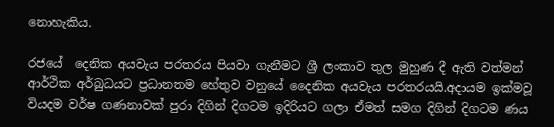නොහැකිය.

රජයේ  දෙනික අයවැය පරතරය පියවා ගැනීමට ශ්‍රී ලංකාව තුල මුහුණ දී ඇති වත්මන් ආර්ථික අර්බුධයට ප්‍රධානතම හේතුව වනුයේ දෛනික අයවැය පරතරයයි.අදායම ඉක්මවූ වියදම වර්ෂ ගණනාවක් පුරා දිගින් දිගටම ඉදිරියට ගලා ඒමත් සමග දිගින් දිගටම ණය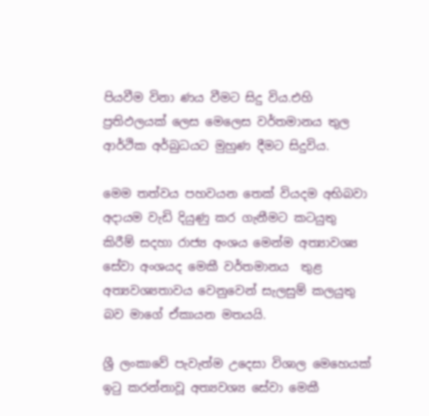පියවීම විනා ණය වීමට සිදු විය.එහි ප්‍රතිඵලයක් ලෙස මෙලෙස වර්තමානය තුල ආර්ථික අර්බුධයට මුහුණ දීමට සිදුවිය.

මෙම තත්වය පහවයන තෙක් වියදම අභිබවා අදායම වැඩි දියුණු කර ගැනීමට කටයුතු කිරීම් සදහා රාජ්‍ය අංශය මෙන්ම අත්‍යාවශ්‍ය සේවා අංශයද මෙකී වර්තමානය  තුළ අත්‍යවශ්‍යතාවය වෙනුවෙන් සැලසුම් කලයුතු බව මාගේ ඒකායන මතයයි.

ශ්‍රී ලංකාවේ පැවැත්ම උදෙසා විශාල මෙහෙයක් ඉටු කරන්නාවූ අත්‍යවශ්‍ය සේවා මෙකී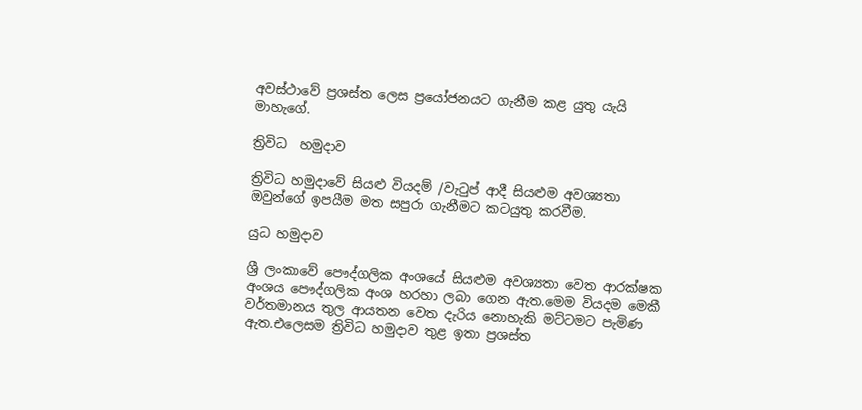අවස්ථාවේ ප්‍රශස්ත ලෙස ප්‍රයෝජනයට ගැනීම කළ යුතු යැයි මාහැගේ.

ත්‍රිවිධ  හමුදාව

ත්‍රිවිධ හමුදාවේ සියළු වියදම් /වැටුප් ආදී සියළුම අවශ්‍යතා ඔවුන්ගේ ඉපයීම මත සපුරා ගැනීමට කටයුතු කරවීම.

යුධ හමුදාව

ශ්‍රී ලංකාවේ පෞද්ගලික අංශයේ සියළුම අවශ්‍යතා වෙත ආරක්ෂක අංශය පෞද්ගලික අංශ හරහා ලබා ගෙන ඇත.මෙම වියදම මෙකී වර්තමානය තුල ආයතන වෙත දැරිය නොහැකි මට්ටමට පැමිණ ඇත.එලෙසම ත්‍රිවිධ හමුදාව තුළ ඉතා ප්‍රශස්ත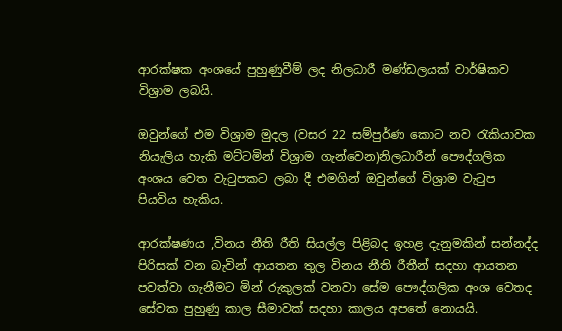ආරක්ෂක අංශයේ පුහුණුවීම් ලද නිලධාරී මණ්ඩලයක් වාර්ෂිකව විශ්‍රාම ලබයි.

ඔවුන්ගේ එම විශ්‍රාම මුදල (වසර 22 සම්පුර්ණ කොට නව රැකියාවක නියැලිය හැකි මට්ටමින් විශ්‍රාම ගැන්වෙන)නිලධාරීන් පෞද්ගලික අංශය වෙත වැටුපකට ලබා දී එමගින් ඔවුන්ගේ විශ්‍රාම වැටුප පියවිය හැකිය.

ආරක්ෂණය ,විනය නීති රීති සියල්ල පිළිබද ඉහළ දැනුමකින් සන්නද්ද පිරිසක් වන බැවින් ආයතන තුල විනය නීති රීතීන් සදහා ආයතන පවත්වා ගැනීමට මින් රුකුලක් වනවා සේම පෞද්ගලික අංශ වෙතද සේවක පුහුණු කාල සීමාවක් සදහා කාලය අපතේ නොයයි.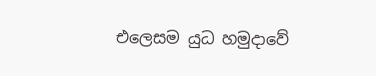එලෙසම යුධ හමුදාවේ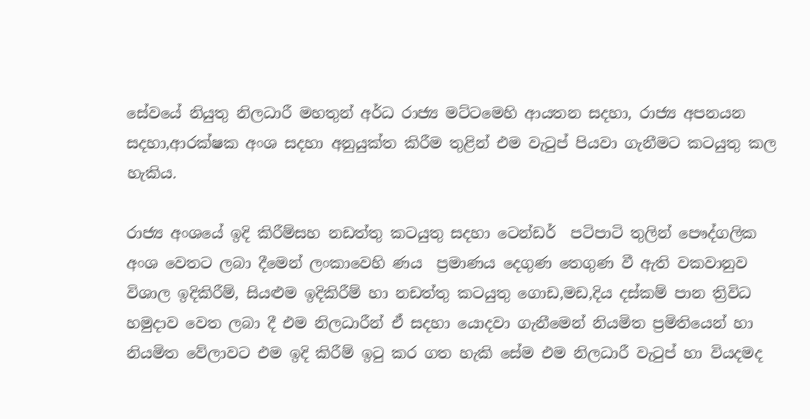සේවයේ නියුතු නිලධාරී මහතුන් අර්ධ රාජ්‍ය මට්ටමෙහි ආයතන සදහා, රාජ්‍ය අපනයන සදහා,ආරක්ෂක අංශ සදහා අනුයුක්ත කිරීම තුළින් එම වැටුප් පියවා ගැනීමට කටයුතු කල හැකිය.

රාජ්‍ය අංශයේ ඉදි කිරීම්සහ නඩත්තු කටයුතු සදහා ටෙන්ඩර්  පටිපාටි තුලින් පෞද්ගලික අංශ වෙතට ලබා දීමෙන් ලංකාවෙහි ණය  ප්‍රමාණය දෙගුණ තෙගුණ වී ඇති වකවානුව විශාල ඉදිකිරීම්, සියළුම ඉදිකිරීම් හා නඩත්තු කටයුතු ගොඩ,මඩ,දිය දස්කම් පාන ත්‍රිවිධ හමුදාව වෙත ලබා දී එම නිලධාරීන් ඒ සදහා යොදවා ගැනීමෙන් නියමිත ප්‍රමිතියෙන් හා නියමිත වේලාවට එම ඉදි කිරීම් ඉටු කර ගත හැකි සේම එම නිලධාරී වැටුප් හා වියදමද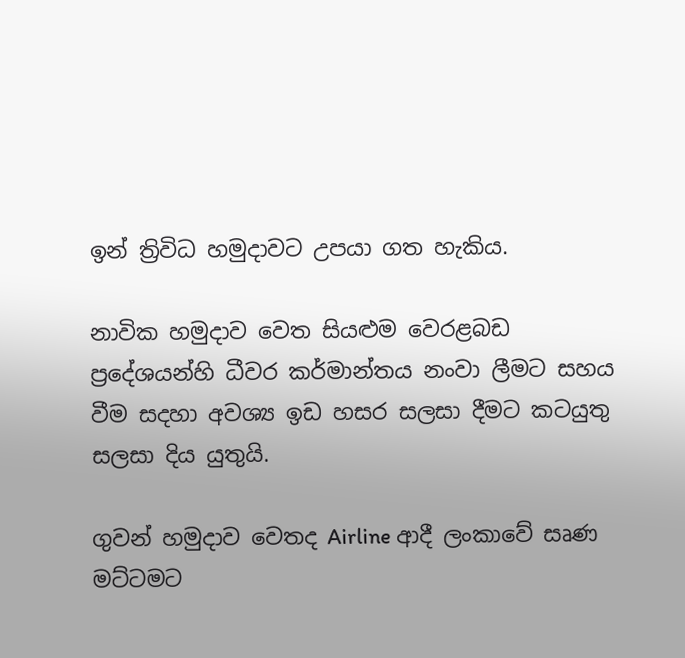ඉන් ත්‍රිවිධ හමුදාවට උපයා ගත හැකිය.

නාවික හමුදාව වෙත සියළුම වෙරළබඩ ප්‍රදේශයන්හි ධීවර කර්මාන්තය නංවා ලීමට සහය වීම සදහා අවශ්‍ය ඉඩ හසර සලසා දීමට කටයුතු සලසා දිය යුතුයි.

ගුවන් හමුදාව වෙතද Airline ආදී ලංකාවේ සෘණ මට්ටමට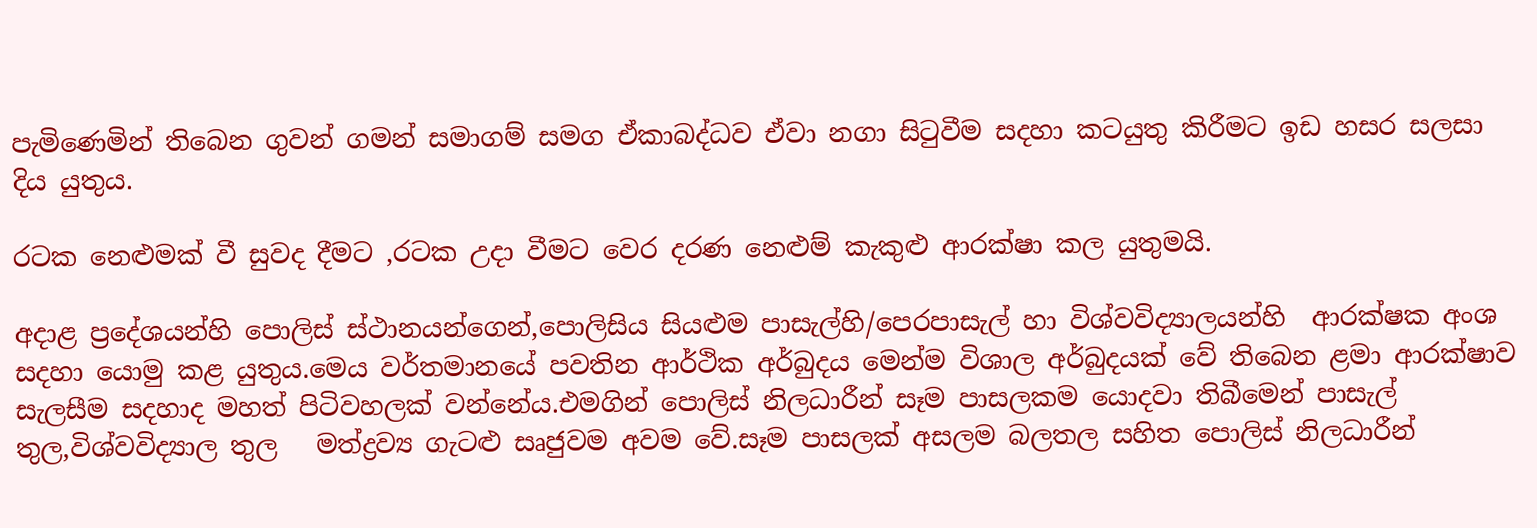පැමිණෙමින් තිබෙන ගුවන් ගමන් සමාගම් සමග ඒකාබද්ධව ඒවා නගා සිටුවීම සදහා කටයුතු කිරීමට ඉඩ හසර සලසා දිය යුතුය.

රටක නෙළුමක් වී සුවද දීමට ,රටක උදා වීමට වෙර දරණ නෙළුම් කැකුළු ආරක්ෂා කල යුතුමයි.

අදාළ ප්‍රදේශයන්හි පොලිස් ස්ථානයන්ගෙන්,පොලිසිය සියළුම පාසැල්හි/පෙරපාසැල් හා විශ්වවිද්‍යාලයන්හි  ආරක්ෂක අංශ සදහා යොමු කළ යුතුය.මෙය වර්තමානයේ පවතින ආර්ථික අර්බුදය මෙන්ම විශාල අර්බුදයක් වේ තිබෙන ළමා ආරක්ෂාව සැලසීම සදහාද මහත් පිටිවහලක් වන්නේය.එමගින් පොලිස් නිලධාරීන් සෑම පාසලකම යොදවා තිබීමෙන් පාසැල් තුල,විශ්වවිද්‍යාල තුල   මත්ද්‍රව්‍ය ගැටළු සෘජුවම අවම වේ.සෑම පාසලක් අසලම බලතල සහිත පොලිස් නිලධාරීන්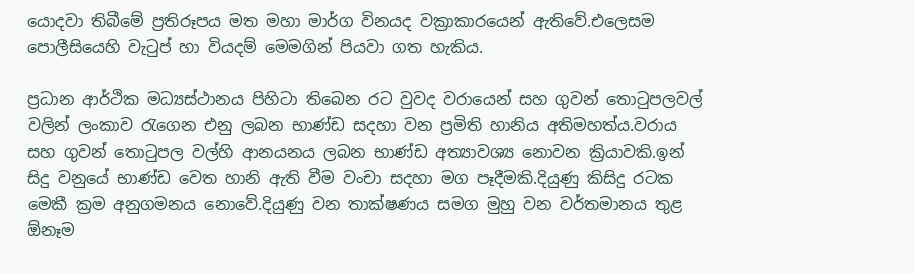යොදවා තිබීමේ ප්‍රතිරූපය මත මහා මාර්ග විනයද වක්‍රාකාරයෙන් ඇතිවේ.එලෙසම පොලීසියෙහි වැටුප් හා වියදම් මෙමගින් පියවා ගත හැකිය.

ප්‍රධාන ආර්ථික මධ්‍යස්ථානය පිහිටා තිබෙන රට වුවද වරායෙන් සහ ගුවන් තොටුපලවල් වලින් ලංකාව රැගෙන එනු ලබන භාණ්ඩ සදහා වන ප්‍රමිති හානිය අතිමහත්ය.වරාය සහ ගුවන් තොටුපල වල්හි ආනයනය ලබන භාණ්ඩ අත්‍යාවශ්‍ය නොවන ක්‍රියාවකි.ඉන් සිදු වනුයේ භාණ්ඩ වෙත හානි ඇති වීම වංචා සදහා මග පෑදීමකි.දියුණු කිසිදු රටක මෙකී ක්‍රම අනුගමනය නොවේ.දියුණු වන තාක්ෂණය සමග මුහු වන වර්තමානය තුළ ඕනෑම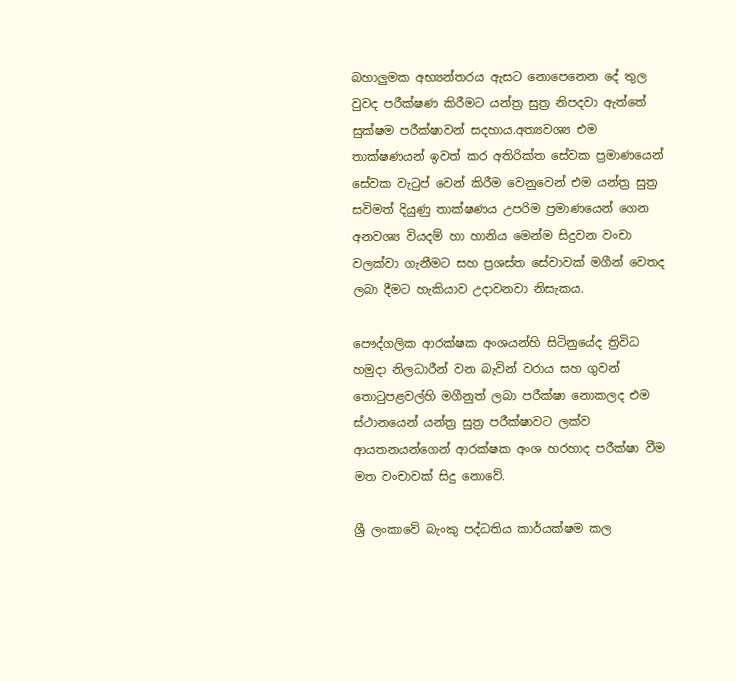බහාලුමක අභ්‍යන්තරය ඇසට නොපෙනෙන දේ තුල වුවද පරීක්ෂණ කිරීමට යන්ත්‍ර සුත්‍ර නිපදවා ඇත්තේ සුක්ෂම පරීක්ෂාවන් සදහාය.අත්‍යවශ්‍ය එම තාක්ෂණයන් ඉවත් කර අතිරික්ත සේවක ප්‍රමාණයෙන් සේවක වැටුප් වෙන් කිරීම වෙනුවෙන් එම යන්ත්‍ර සුත්‍ර සවිමත් දියුණු තාක්ෂණය උපරිම ප්‍රමාණයෙන් ගෙන අනවශ්‍ය වියදම් හා හානිය මෙන්ම සිදුවන වංචා  වලක්වා ගැනීමට සහ ප්‍රශස්ත සේවාවක් මගීන් වෙතද ලබා දීමට හැකියාව උදාවනවා නිසැකය.

පෞද්ගලික ආරක්ෂක අංශයන්හි සිටිනුයේද ත්‍රිවිධ හමුදා නිලධාරීන් වන බැවින් වරාය සහ ගුවන් තොටුපළවල්හි මගීනුත් ලබා පරීක්ෂා නොකලද එම ස්ථානයෙන් යන්ත්‍ර සුත්‍ර පරීක්ෂාවට ලක්ව ආයතනයන්ගෙන් ආරක්ෂක අංශ හරහාද පරීක්ෂා වීම මත වංචාවක් සිදු නොවේ.

ශ්‍රී ලංකාවේ බැංකු පද්ධතිය කාර්යක්ෂම කල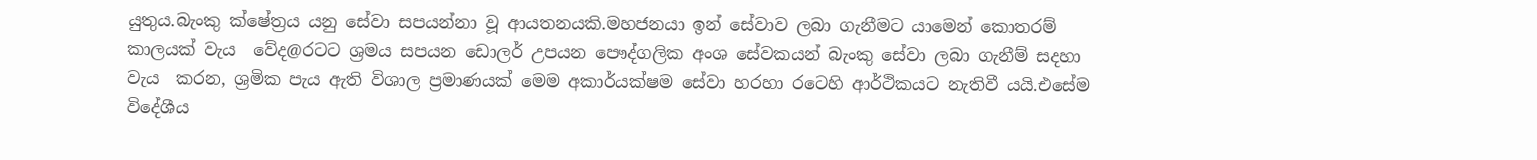යුතුය.බැංකු ක්ෂේත්‍රය යනු සේවා සපයන්නා වූ ආයතනයකි.මහජනයා ඉන් සේවාව ලබා ගැනීමට යාමෙන් කොතරම් කාලයක් වැය  වේද@රටට ශ්‍රමය සපයන ඩොලර් උපයන පෞද්ගලික අංශ සේවකයන් බැංකු සේවා ලබා ගැනීම් සදහා වැය  කරන, ශ්‍රමික පැය ඇති විශාල ප්‍රමාණයක් මෙම අකාර්යක්ෂම සේවා හරහා රටෙහි ආර්ථිකයට නැතිවී යයි.එසේම විදේශීය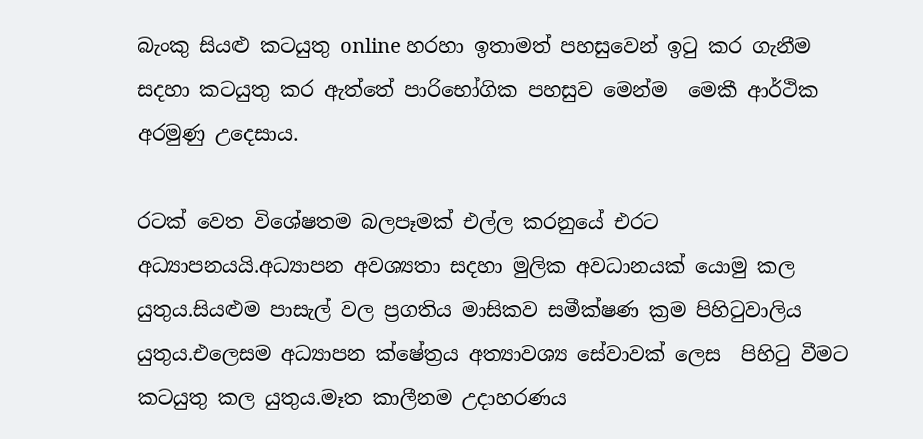බැංකු සියළු කටයුතු online හරහා ඉතාමත් පහසුවෙන් ඉටු කර ගැනීම සදහා කටයුතු කර ඇත්තේ පාරිභෝගික පහසුව මෙන්ම  මෙකී ආර්ථික අරමුණු උදෙසාය.

රටක් වෙත විශේෂතම බලපෑමක් එල්ල කරනුයේ එරට අධ්‍යාපනයයි.අධ්‍යාපන අවශ්‍යතා සදහා මුලික අවධානයක් යොමු කල යුතුය.සියළුම පාසැල් වල ප්‍රගතිය මාසිකව සමීක්ෂණ ක්‍රම පිහිටුවාලිය යුතුය.එලෙසම අධ්‍යාපන ක්ෂේත්‍රය අත්‍යාවශ්‍ය සේවාවක් ලෙස  පිහිටු වීමට කටයුතු කල යුතුය.මෑත කාලීනම උදාහරණය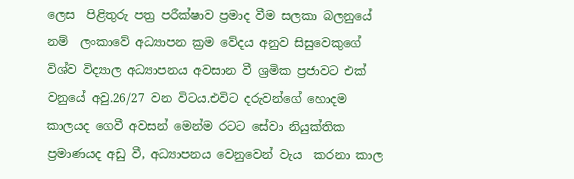ලෙස  පිළිතුරු පත්‍ර පරීක්ෂාව ප්‍රමාද වීම සලකා බලනුයේ නම්  ලංකාවේ අධ්‍යාපන ක්‍රම වේදය අනුව සිසුවෙකුගේ විශ්ව විද්‍යාල අධ්‍යාපනය අවසාන වී ශ්‍රමික ප්‍රජාවට එක්  වනුයේ අවු.26/27 වන විටය.එවිට දරුවන්ගේ හොදම කාලයද ගෙවී අවසන් මෙන්ම රටට සේවා නියුක්තික ප්‍රමාණයද අඩු වී, අධ්‍යාපනය වෙනුවෙන් වැය  කරනා කාල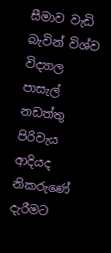සීමාව වැඩි බැවින් විශ්ව විද්‍යාල පාසැල් නඩත්තු පිරිවැය ආදියද  නිකරුණේ දැරීමට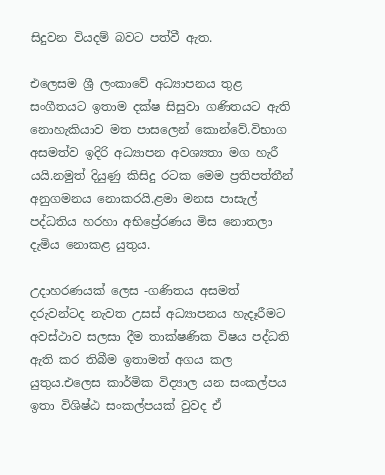සිදුවන වියදම් බවට පත්වී ඇත.

එලෙසම ශ්‍රී ලංකාවේ අධ්‍යාපනය තුළ සංගීතයට ඉතාම දක්ෂ සිසුවා ගණිතයට ඇති නොහැකියාව මත පාසලෙන් කොන්වේ.විභාග අසමත්ව ඉදිරි අධ්‍යාපන අවශ්‍යතා මග හැරී යයි.නමුත් දියුණු කිසිදු රටක මෙම ප්‍රතිපත්තීන් අනුගමනය නොකරයි.ළමා මනස පාසැල් පද්ධතිය හරහා අභිප්‍රේරණය මිස නොතලා දැමිය නොකළ යුතුය.

උදාහරණයක් ලෙස -ගණිතය අසමත් දරුවන්ටද නැවත උසස් අධ්‍යාපනය හැදෑරීමට අවස්ථාව සලසා දීම තාක්ෂණික විෂය පද්ධති ඇති කර තිබීම ඉතාමත් අගය කල යුතුය.එලෙස කාර්මික විද්‍යාල යන සංකල්පය ඉතා විශිෂ්ඨ සංකල්පයක් වුවද ඒ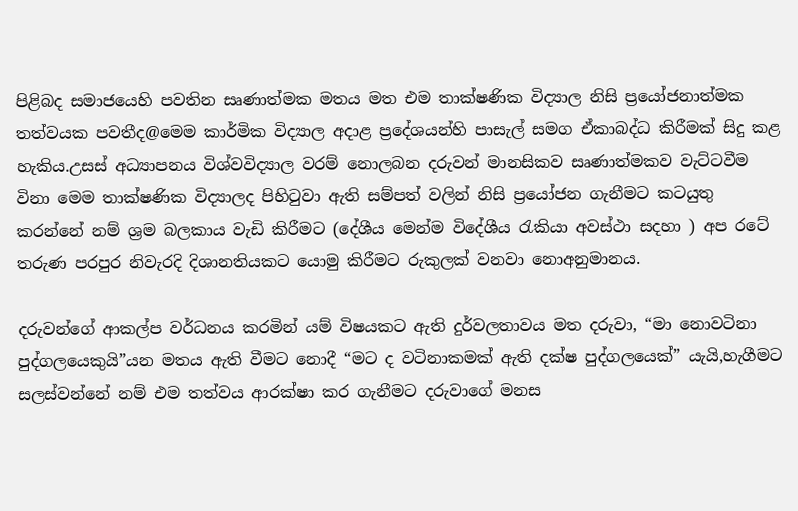පිළිබද සමාජයෙහි පවතින සෘණාත්මක මතය මත එම තාක්ෂණික විද්‍යාල නිසි ප්‍රයෝජනාත්මක තත්වයක පවතීද@මෙම කාර්මික විද්‍යාල අදාළ ප්‍රදේශයන්හි පාසැල් සමග ඒකාබද්ධ කිරීමක් සිදු කළ හැකිය.උසස් අධ්‍යාපනය විශ්වවිද්‍යාල වරම් නොලබන දරුවන් මානසිකව සෘණාත්මකව වැට්ටවීම විනා මෙම තාක්ෂණික විද්‍යාලද පිහිටුවා ඇති සම්පත් වලින් නිසි ප්‍රයෝජන ගැනීමට කටයුතු කරන්නේ නම් ශ්‍රම බලකාය වැඩි කිරීමට (දේශීය මෙන්ම විදේශීය රැකියා අවස්ථා සදහා ) අප රටේ තරුණ පරපුර නිවැරදි දිශානතියකට යොමු කිරීමට රුකුලක් වනවා නොඅනුමානය.

දරුවන්ගේ ආකල්ප වර්ධනය කරමින් යම් විෂයකට ඇති දුර්වලතාවය මත දරුවා, “මා නොවටිනා පුද්ගලයෙකුයි”යන මතය ඇති වීමට නොදී “මට ද වටිනාකමක් ඇති දක්ෂ පුද්ගලයෙක්” යැයි,හැගීමට සලස්වන්නේ නම් එම තත්වය ආරක්ෂා කර ගැනීමට දරුවාගේ මනස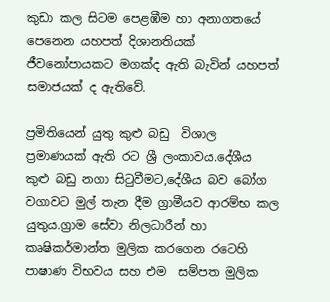කුඩා කල සිටම පෙළඹීම හා අනාගතයේ පෙනෙන යහපත් දිශානතියක් ජීවනෝපායකට මගක්ද ඇති බැවින් යහපත් සමාජයක් ද ඇතිවේ.

ප්‍රමිතියෙන් යුතු කුළු බඩු  විශාල ප්‍රමාණයක් ඇති රට ශ්‍රී ලංකාවය.දේශීය කුළු බඩු නගා සිටුවීමට,දේශීය බව බෝග වගාවට මුල් තැන දීම ග්‍රාමීයව ආරම්භ කල යුතුය.ග්‍රාම සේවා නිලධාරීන් හා කෘෂිකර්මාන්ත මුලික කරගෙන රටෙහි පාෂාණ විභවය සහ එම  සම්පත මුලික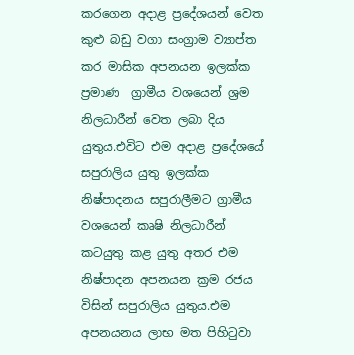කරගෙන අදාළ ප්‍රදේශයන් වෙත කුළු බඩු වගා සංග්‍රාම ව්‍යාප්ත කර මාසික අපනයන ඉලක්ක ප්‍රමාණ  ග්‍රාමීය වශයෙන් ශ්‍රම නිලධාරීන් වෙත ලබා දිය යුතුය.එවිට එම අදාළ ප්‍රදේශයේ සපුරාලිය යුතු ඉලක්ක නිෂ්පාදනය සපුරාලීමට ග්‍රාමීය වශයෙන් කෘෂි නිලධාරීන් කටයුතු කළ යුතු අතර එම නිෂ්පාදන අපනයන ක්‍රම රජය විසින් සපුරාලිය යුතුය.එම අපනයනය ලාභ මත පිහිටුවා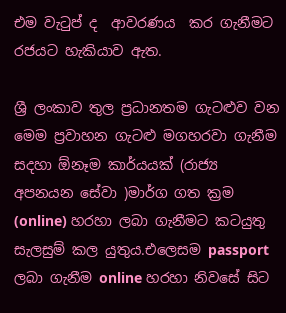එම වැටුප් ද  ආවරණය  කර ගැනීමට රජයට හැකියාව ඇත.

ශ්‍රී ලංකාව තුල ප්‍රධානතම ගැටළුව වන මෙම ප්‍රවාහන ගැටළු මගහරවා ගැනීම සදහා ඕනෑම කාර්යයක් (රාජ්‍ය අපනයන සේවා )මාර්ග ගත ක්‍රම (online) හරහා ලබා ගැනීමට කටයුතු සැලසුම් කල යුතුය.එලෙසම passport ලබා ගැනීම online හරහා නිවසේ සිට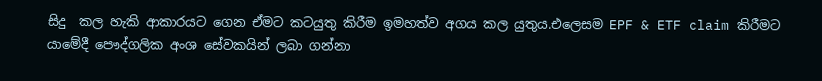සිදු  කල හැකි ආකාරයට ගෙන ඒමට කටයුතු කිරීම ඉමහත්ව අගය කල යුතුය.එලෙසම EPF & ETF claim කිරීමට යාමේදී පෞද්ගලික අංශ සේවකයින් ලබා ගන්නා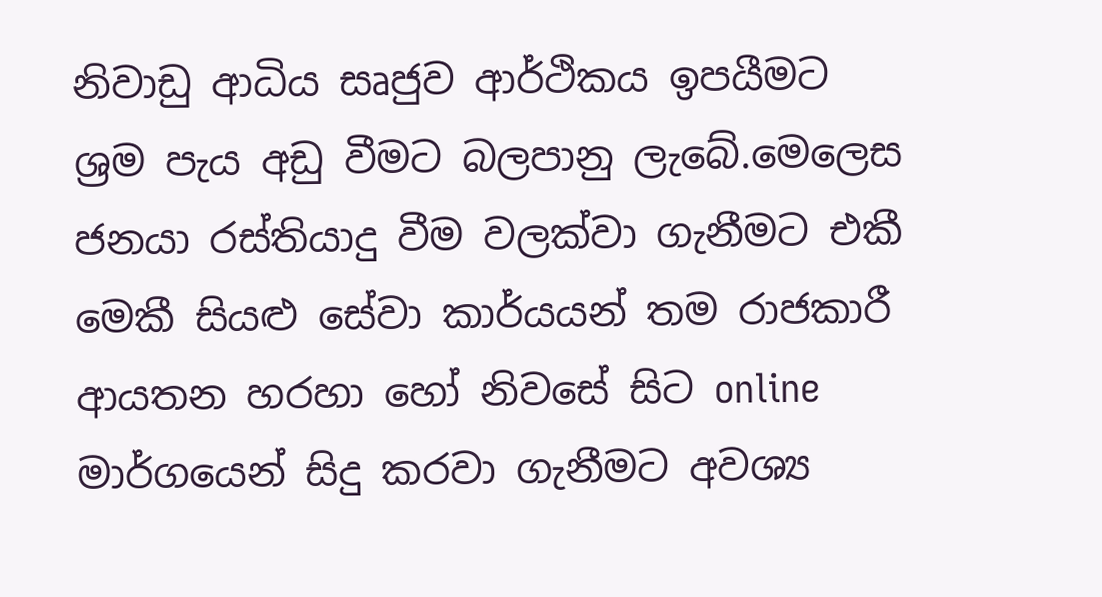නිවාඩු ආධිය සෘජුව ආර්ථිකය ඉපයීමට ශ්‍රම පැය අඩු වීමට බලපානු ලැබේ.මෙලෙස ජනයා රස්තියාදු වීම වලක්වා ගැනීමට එකී මෙකී සියළු සේවා කාර්යයන් තම රාජකාරී ආයතන හරහා හෝ නිවසේ සිට online මාර්ගයෙන් සිදු කරවා ගැනීමට අවශ්‍ය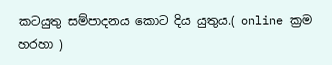කටයුතු සම්පාදනය කොට දිය යුතුය.( online ක්‍රම හරහා )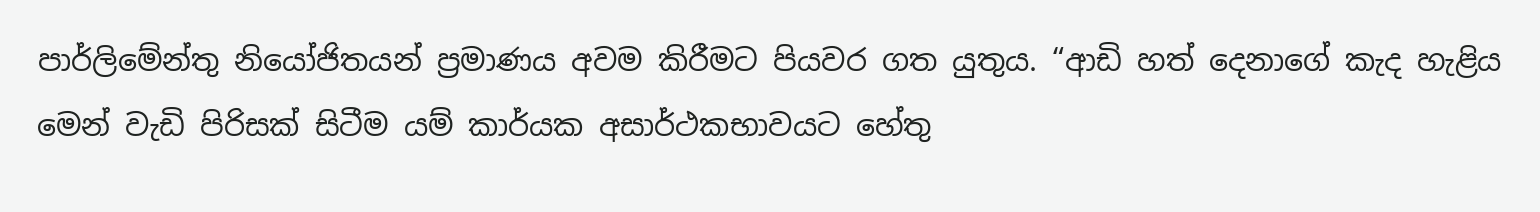පාර්ලිමේන්තු නියෝජිතයන් ප්‍රමාණය අවම කිරීමට පියවර ගත යුතුය. “ආඩි හත් දෙනාගේ කැද හැළිය මෙන් වැඩි පිරිසක් සිටීම යම් කාර්යක අසාර්ථකභාවයට හේතු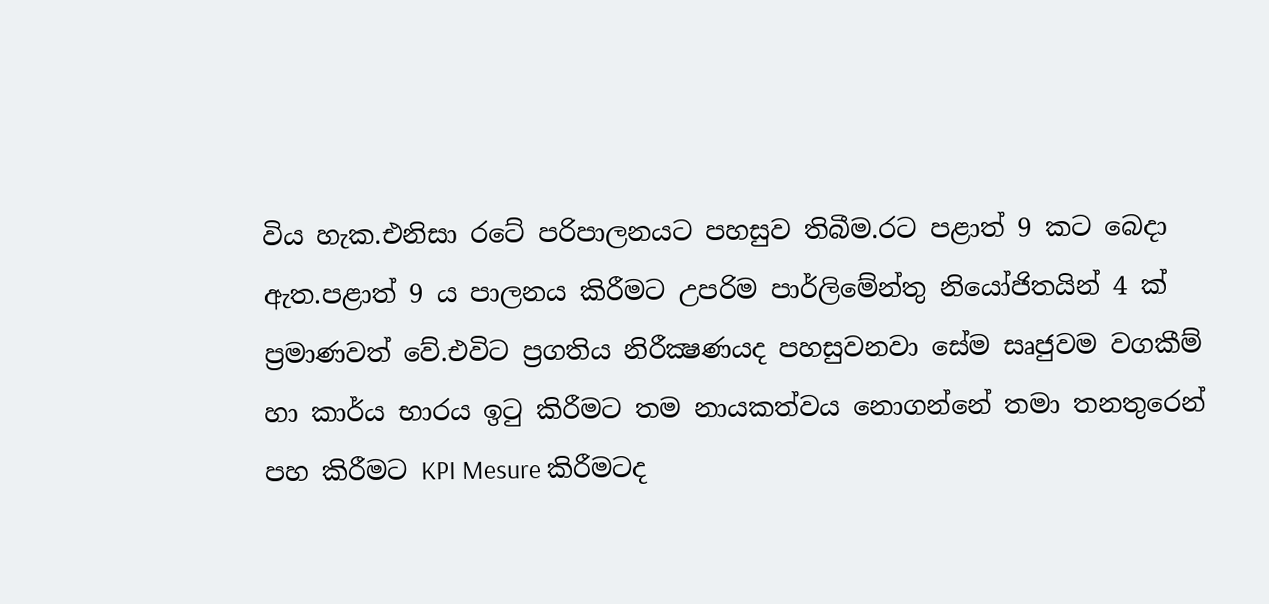විය හැක.එනිසා රටේ පරිපාලනයට පහසුව තිබීම.රට පළාත් 9 කට බෙදා ඇත.පළාත් 9 ය පාලනය කිරීමට උපරිම පාර්ලිමේන්තු නියෝජිතයින් 4 ක් ප්‍රමාණවත් වේ.එවිට ප්‍රගතිය නිරීක්‍ෂණයද පහසුවනවා සේම සෘජුවම වගකීම් හා කාර්ය භාරය ඉටු කිරීමට තම නායකත්වය නොගන්නේ තමා තනතුරෙන් පහ කිරීමට KPI Mesure කිරීමටද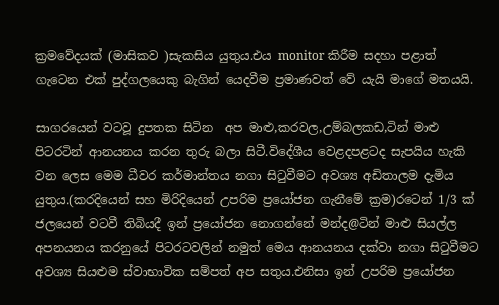ක්‍රමවේදයක් (මාසිකව )සැකසිය යුතුය.එය monitor කිරීම සදහා පළාත් ගැටෙන එක් පුද්ගලයෙකු බැගින් යෙදවීම ප්‍රමාණවත් වේ යැයි මාගේ මතයයි.

සාගරයෙන් වටවූ දුපතක සිටින  අප මාළු,කරවල,උම්බලකඩ,ටින් මාළු පිටරටින් ආනයනය කරන තුරු බලා සිටී.විදේශීය වෙළදපළටද සැපයිය හැකි වන ලෙස මෙම ධීවර කර්මාන්තය නගා සිටුවීමට අවශ්‍ය අඩිතාලම දැමිය යුතුය.(කරදියෙන් සහ මිරිදියෙන් උපරිම ප්‍රයෝජන ගැනීමේ ක්‍රම)රටෙන් 1/3 ක් ජලයෙන් වටවී තිබියදී ඉන් ප්‍රයෝජන නොගන්නේ මන්ද@ටින් මාළු සියල්ල අපනයනය කරනුයේ පිටරටවලින් නමුත් මෙය ආනයනය දක්වා නගා සිටුවීමට අවශ්‍ය සියළුම ස්වාභාවික සම්පත් අප සතුය.එනිසා ඉන් උපරිම ප්‍රයෝජන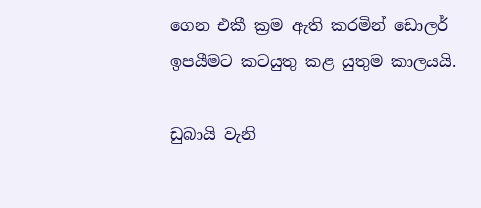ගෙන එකී ක්‍රම ඇති කරමින් ඩොලර් ඉපයීමට කටයුතු කළ යුතුම කාලයයි.

ඩුබායි වැනි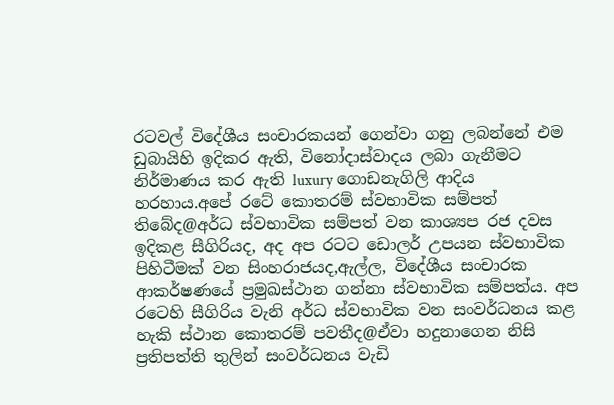රටවල් විදේශීය සංචාරකයන් ගෙන්වා ගනු ලබන්නේ එම ඩුබායිහි ඉදිකර ඇති, විනෝදාස්වාදය ලබා ගැනීමට නිර්මාණය කර ඇති luxury ගොඩනැගිලි ආදිය හරහාය.අපේ රටේ කොතරම් ස්වභාවික සම්පත් තිබේද@අර්ධ ස්වභාවික සම්පත් වන කාශ්‍යප රජ දවස ඉදිකළ සීගිරියද, අද අප රටට ඩොලර් උපයන ස්වභාවික පිහිටීමක් වන සිංහරාජයද,ඇල්ල, විදේශීය සංචාරක ආකර්ෂණයේ ප්‍රමුඛස්ථාන ගන්නා ස්වභාවික සම්පත්ය. අප රටෙහි සීගිරිය වැනි අර්ධ ස්වභාවික වන සංවර්ධනය කළ හැකි ස්ථාන කොතරම් පවතීද@ඒවා හදුනාගෙන නිසි ප්‍රතිපත්ති තුලින් සංවර්ධනය වැඩි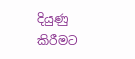දියුණු කිරීමට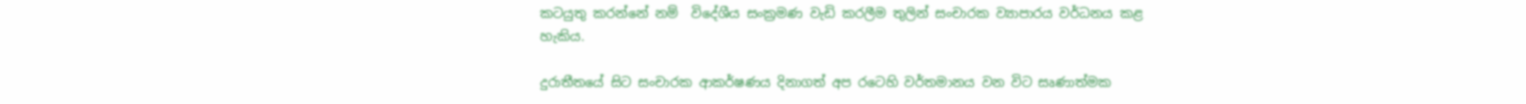කටයුතු කරන්නේ නම්  විදේශීය සංක්‍රමණ වැඩි කරලීම තුලින් සංචාරක ව්‍යාපාරය වර්ධනය කළ හැකිය.

දුරාතීතයේ සිට සංචාරක ආකර්ෂණය දිනාගත් අප රටෙහි වර්තමානය වන විට සෘණාත්මක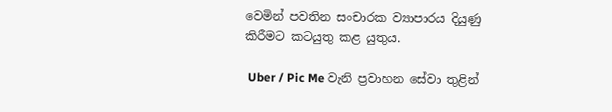වෙමින් පවතින සංචාරක ව්‍යාපාරය දියුණු කිරීමට කටයුතු කළ යුතුය.

 Uber / Pic Me වැනි ප්‍රවාහන සේවා තුළින්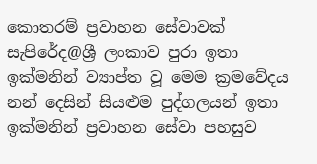කොතරම් ප්‍රවාහන සේවාවක් සැපිරේද@ශ්‍රී ලංකාව පුරා ඉතා ඉක්මනින් ව්‍යාප්ත වූ මෙම ක්‍රමවේදය නන් දෙසින් සියළුම පුද්ගලයන් ඉතා ඉක්මනින් ප්‍රවාහන සේවා පහසුව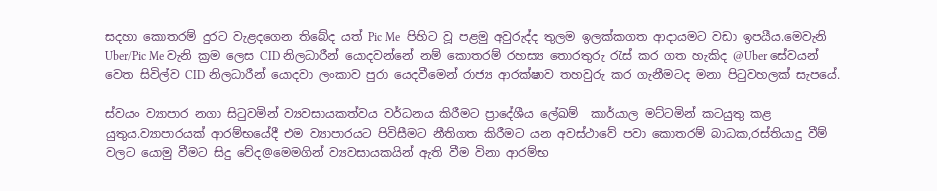සදහා කොතරම් දුරට වැළදගෙන තිබේද යත් Pic Me  පිහිට වූ පළමු අවුරුද්ද තුලම ඉලක්කගත ආදායමට වඩා ඉපයීය.මෙවැනි Uber/Pic Me වැනි ක්‍රම ලෙස CID නිලධාරීන් යොදවන්නේ නම් කොතරම් රහස්‍ය තොරතුරු රැස් කර ගත හැකිද @Uber සේවයන් වෙත සිවිල්ව CID නිලධාරීන් යොදවා ලංකාව පුරා යෙදවීමෙන් රාජ්‍ය ආරක්ෂාව තහවුරු කර ගැනීමටද මනා පිටුවහලක් සැපයේ.

ස්වයං ව්‍යාපාර නගා සිටුවමින් ව්‍යවසායකත්වය වර්ධනය කිරීමට ප්‍රාදේශීය ලේඛම්  කාර්යාල මට්ටමින් කටයුතු කළ යුතුය.ව්‍යාපාරයක් ආරම්භයේදී එම ව්‍යාපාරයට පිවිසීමට නීතිගත කිරීමට යන අවස්ථාවේ පවා කොතරම් බාධක,රස්තියාදු වීම් වලට යොමු වීමට සිදු වේද@මෙමගින් ව්‍යවසායකයින් ඇති වීම විනා ආරම්භ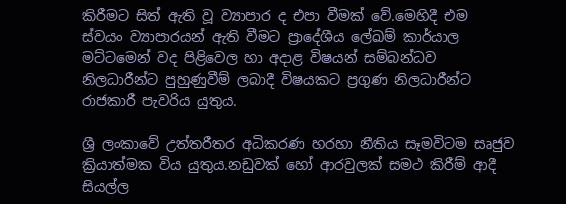කිරීමට සිත් ඇති වූ ව්‍යාපාර ද එපා වීමක් වේ.මෙහිදී එම ස්වයං ව්‍යාපාරයන් ඇති වීමට ප්‍රාදේශීය ලේඛම් කාර්යාල මට්ටමෙන් වද පිළිවෙල හා අදාළ විෂයන් සම්බන්ධව නිලධාරීන්ට පුහුණුවීම් ලබාදී විෂයකට ප්‍රගුණ නිලධාරීන්ට රාජකාරී පැවරිය යුතුය.

ශ්‍රී ලංකාවේ උත්තරීතර අධිකරණ හරහා නීතිය සෑමවිටම සෘජුව ක්‍රියාත්මක විය යුතුය.නඩුවක් හෝ ආරවුලක් සමථ කිරීම් ආදී සියල්ල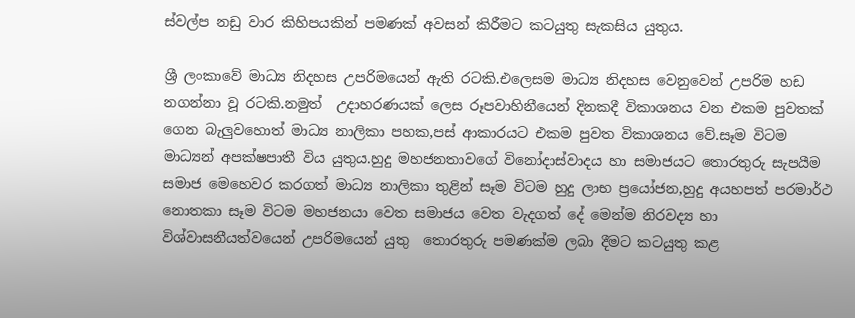ස්වල්ප නඩු වාර කිහිපයකින් පමණක් අවසන් කිරීමට කටයුතු සැකසිය යුතුය.

ශ්‍රී ලංකාවේ මාධ්‍ය නිදහස උපරිමයෙන් ඇති රටකි.එලෙසම මාධ්‍ය නිදහස වෙනුවෙන් උපරිම හඩ  නගන්නා වූ රටකි.නමුත්  උදාහරණයක් ලෙස රූපවාහිනීයෙන් දිනකදී විකාශනය වන එකම පුවතක් ගෙන බැලුවහොත් මාධ්‍ය නාලිකා පහක,පස් ආකාරයට එකම පුවත විකාශනය වේ.සෑම විටම මාධ්‍යන් අපක්ෂපාතී විය යුතුය.හුදු මහජනතාවගේ විනෝදාස්වාදය හා සමාජයට තොරතුරු සැපයීම සමාජ මෙහෙවර කරගත් මාධ්‍ය නාලිකා තුළින් සෑම විටම හුදු ලාභ ප්‍රයෝජන,හුදු අයහපත් පරමාර්ථ නොතකා සෑම විටම මහජනයා වෙත සමාජය වෙත වැදගත් දේ මෙන්ම නිරවද්‍ය හා විශ්වාසනීයත්වයෙන් උපරිමයෙන් යුතු  තොරතුරු පමණක්ම ලබා දීමට කටයුතු කළ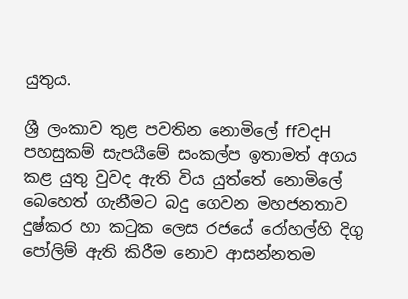යුතුය.

ශ්‍රී ලංකාව තුළ පවතින නොමිලේ ffවදH පහසුකම් සැපයීමේ සංකල්ප ඉතාමත් අගය කළ යුතු වුවද ඇති විය යුත්තේ නොමිලේ බෙහෙත් ගැනීමට බදු ගෙවන මහජනතාව දුෂ්කර හා කටුක ලෙස රජයේ රෝහල්හි දිගු  පෝලිම් ඇති කිරීම නොව ආසන්නතම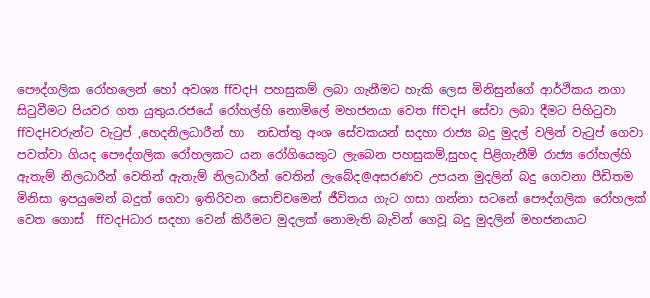පෞද්ගලික රෝහලෙන් හෝ අවශ්‍ය ffවදH පහසුකම් ලබා ගැනීමට හැකි ලෙස මිනිසුන්ගේ ආර්ථිකය නගා සිටුවීමට පියවර ගත යුතුය.රජයේ රෝහල්හි නොමිලේ මහජනයා වෙත ffවදH සේවා ලබා දීමට පිහිටුවා ffවදHවරුන්ට වැටුප් ,හෙදනිලධාරීන් හා  නඩත්තු අංශ සේවකයන් සදහා රාජ්‍ය බදු මුදල් වලින් වැටුප් ගෙවා පවත්වා ගියද පෞද්ගලික රෝහලකට යන රෝගියෙකුට ලැබෙන පහසුකම්,සුහද පිළිගැනීම් රාජ්‍ය රෝහල්හි ඇතැම් නිලධාරීන් වෙතින් ඇතැම් නිලධාරීන් වෙතින් ලැබේද@අසරණව උපයන මුදලින් බදු ගෙවනා පීඩිතම මිනිසා ඉපයුමෙන් බදුත් ගෙවා ඉතිරිවන සොච්චමෙන් ජීවිතය ගැට ගසා ගන්නා සටනේ පෞද්ගලික රෝහලක් වෙත ගොස්  ffවදHධාර සදහා වෙන් කිරීමට මුදලක් නොමැති බැවින් ගෙවූ බදු මුදලින් මහජනයාට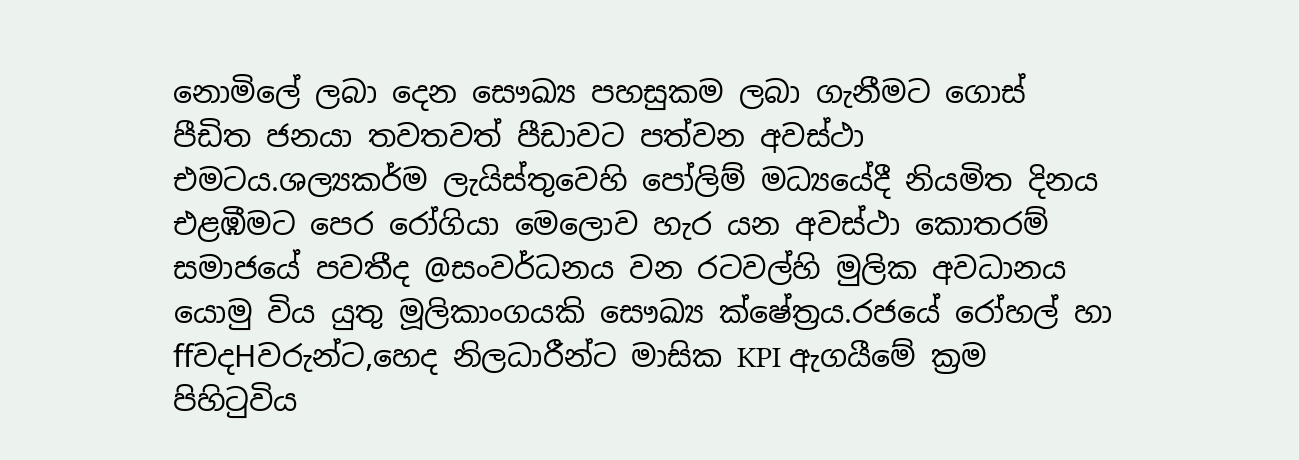නොමිලේ ලබා දෙන සෞඛ්‍ය පහසුකම ලබා ගැනීමට ගොස් පීඩිත ජනයා තවතවත් පීඩාවට පත්වන අවස්ථා එමටය.ශල්‍යකර්ම ලැයිස්තුවෙහි පෝලිම් මධ්‍යයේදී නියමිත දිනය එළඹීමට පෙර රෝගියා මෙලොව හැර යන අවස්ථා කොතරම් සමාජයේ පවතීද @සංවර්ධනය වන රටවල්හි මුලික අවධානය යොමු විය යුතු මූලිකාංගයකි සෞඛ්‍ය ක්ෂේත්‍රය.රජයේ රෝහල් හා ffවදHවරුන්ට,හෙද නිලධාරීන්ට මාසික KPI ඇගයීමේ ක්‍රම පිහිටුවිය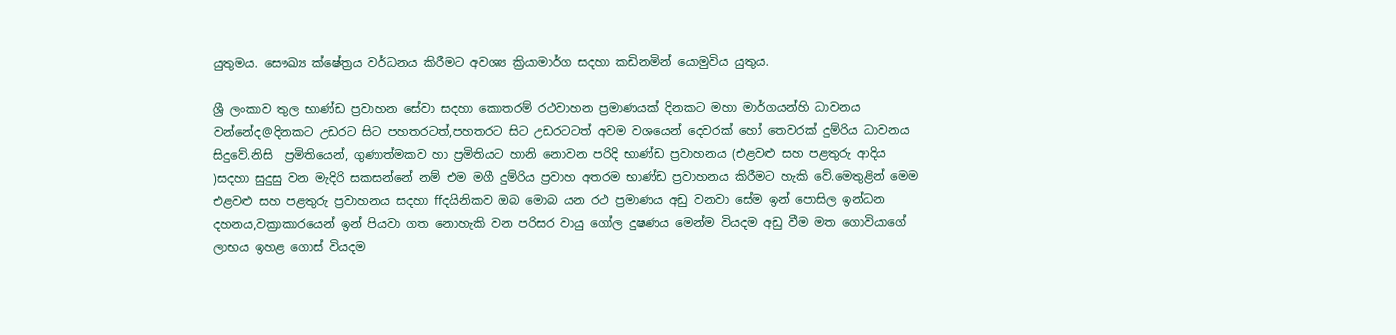යුතුමය. සෞඛ්‍ය ක්ෂේත්‍රය වර්ධනය කිරීමට අවශ්‍ය ක්‍රියාමාර්ග සදහා කඩිනමින් යොමුවිය යුතුය.

ශ්‍රී ලංකාව තුල භාණ්ඩ ප්‍රවාහන සේවා සදහා කොතරම් රථවාහන ප්‍රමාණයක් දිනකට මහා මාර්ගයන්හි ධාවනය වන්නේද@දිනකට උඩරට සිට පහතරටත්,පහතරට සිට උඩරටටත් අවම වශයෙන් දෙවරක් හෝ තෙවරක් දුම්රිය ධාවනය සිදුවේ.නිසි  ප්‍රමිතියෙන්, ගුණාත්මකව හා ප්‍රමිතියට හානි නොවන පරිදි භාණ්ඩ ප්‍රවාහනය (එළවළු සහ පළතුරු ආදිය )සදහා සුදුසු වන මැදිරි සකසන්නේ නම් එම මගී දුම්රිය ප්‍රවාහ අතරම භාණ්ඩ ප්‍රවාහනය කිරීමට හැකි වේ.මෙතුළින් මෙම එළවළු සහ පළතුරු ප්‍රවාහනය සදහා ffදයිනිකව ඔබ මොබ යන රථ ප්‍රමාණය අඩු වනවා සේම ඉන් පොසිල ඉන්ධන දහනය,වක්‍රාකාරයෙන් ඉන් පියවා ගත නොහැකි වන පරිසර වායු ගෝල දුෂණය මෙන්ම වියදම අඩු වීම මත ගොවියාගේ ලාභය ඉහළ ගොස් වියදම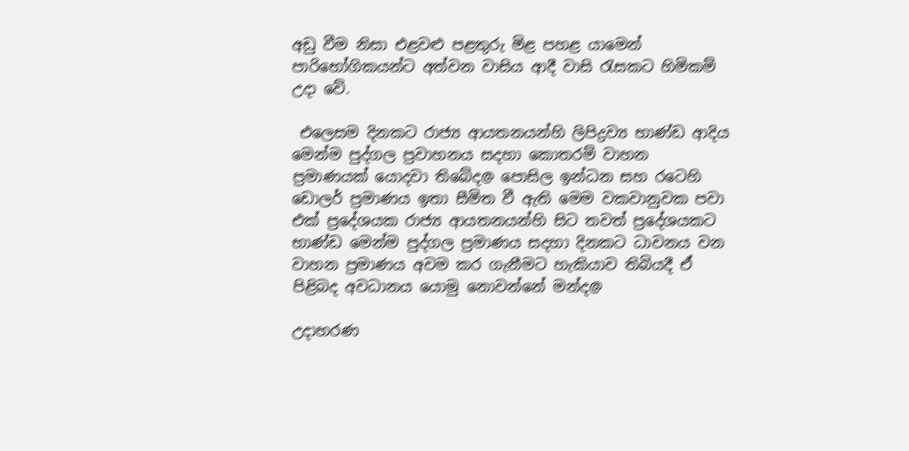අඩු වීම නිසා එළවළු පළතුරු මිළ පහළ යාමෙන් පාරිභෝගිකයන්ට අත්වන වාසිය ආදී වාසි රැසකට හිමිකම් උදා වේ.

 එලෙසම දිනකට රාජ්‍ය ආයතනයන්හි ලිපිද්‍රව්‍ය භාණ්ඩ ආදිය මෙන්ම පුද්ගල ප්‍රවාහනය සදහා කොතරම් වාහන ප්‍රමාණයක් යොදවා තිබේද@ පොසිල ඉන්ධන සහ රටෙහි ඩොලර් ප්‍රමාණය ඉතා සීමිත වී ඇති මෙම වකවානුවක පවා එක් ප්‍රදේශයක රාජ්‍ය ආයතනයන්හි සිට තවත් ප්‍රදේශයකට භාණ්ඩ මෙන්ම පුද්ගල ප්‍රමාණය සදහා දිනකට ධාවනය වන වාහන ප්‍රමාණය අවම කර ගැනීමට හැකියාව තිබියදී ඒ පිළිබද අවධානය යොමු නොවන්නේ මන්ද@

උදාහරණ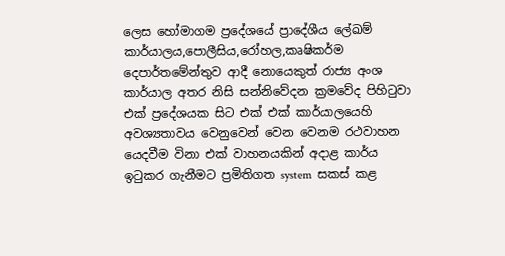ලෙස හෝමාගම ප්‍රදේශයේ ප්‍රාදේශීය ලේඛම් කාර්යාලය,පොලීසිය,රෝහල,කෘෂිකර්ම දෙපාර්තමේන්තුව ආදී නොයෙකුත් රාජ්‍ය අංශ කාර්යාල අතර නිසි සන්නිවේදන ක්‍රමවේද පිහිටුවා එක් ප්‍රදේශයක සිට එක් එක් කාර්යාලයෙහි අවශ්‍යතාවය වෙනුවෙන් වෙන වෙනම රථවාහන යෙදවීම විනා එක් වාහනයකින් අදාළ කාර්ය ඉටුකර ගැනීමට ප්‍රමිතිගත system  සකස් කළ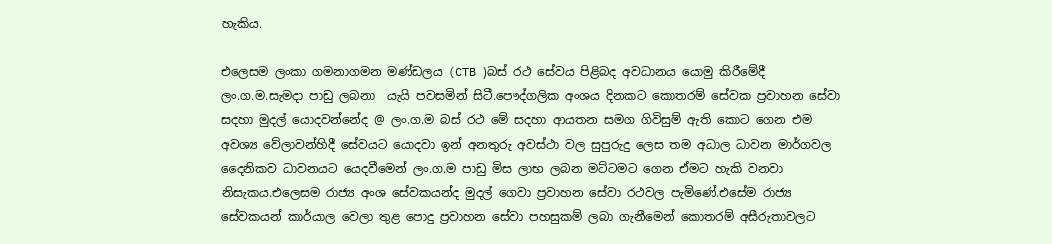හැකිය.

එලෙසම ලංකා ගමනාගමන මණ්ඩලය (CTB )බස් රථ සේවය පිළිබද අවධානය යොමු කිරීමේදී ලං.ග.ම.සැමදා පාඩු ලබනා  යැයි පවසමින් සිටී.පෞද්ගලික අංශය දිනකට කොතරම් සේවක ප්‍රවාහන සේවා සදහා මුදල් යොදවන්නේද @ ලං.ග.ම බස් රථ මේ සදහා ආයතන සමග ගිවිසුම් ඇති කොට ගෙන එම අවශ්‍ය වේලාවන්හිදී සේවයට යොදවා ඉන් අනතුරු අවස්ථා වල සුපුරුදු ලෙස තම අධාල ධාවන මාර්ගවල දෛනිකව ධාවනයට යෙදවීමෙන් ලං.ග.ම පාඩු මිස ලාභ ලබන මට්ටමට ගෙන ඒමට හැකි වනවා නිසැකය.එලෙසම රාජ්‍ය අංශ සේවකයන්ද මුදල් ගෙවා ප්‍රවාහන සේවා රථවල පැමිණේ.එසේම රාජ්‍ය සේවකයන් කාර්යාල වෙලා තුළ පොදු ප්‍රවාහන සේවා පහසුකම් ලබා ගැනීමෙන් කොතරම් අසීරුතාවලට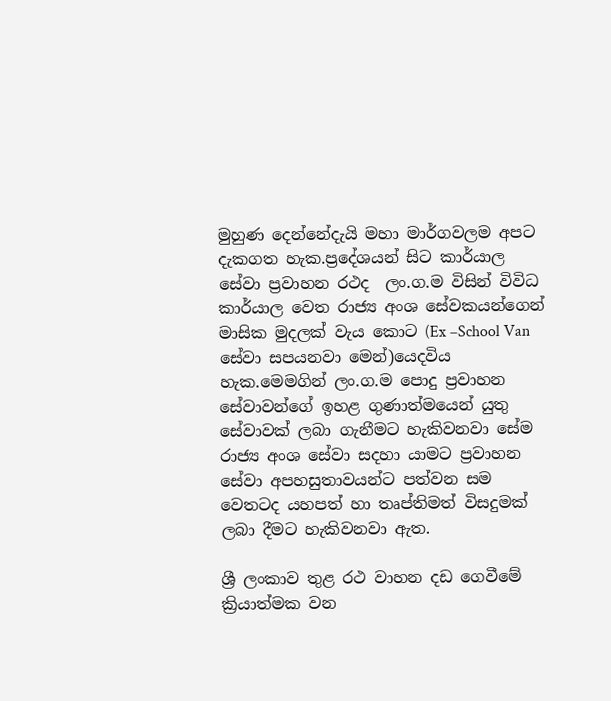මුහුණ දෙන්නේදැයි මහා මාර්ගවලම අපට දැකගත හැක.ප්‍රදේශයන් සිට කාර්යාල සේවා ප්‍රවාහන රථද  ලං.ග.ම විසින් විවිධ කාර්යාල වෙත රාජ්‍ය අංශ සේවකයන්ගෙන් මාසික මුදලක් වැය කොට (Ex –School Van සේවා සපයනවා මෙන්)යෙදවිය හැක.මෙමගින් ලං.ග.ම පොදු ප්‍රවාහන සේවාවන්ගේ ඉහළ ගුණාත්මයෙන් යුතු සේවාවක් ලබා ගැනීමට හැකිවනවා සේම රාජ්‍ය අංශ සේවා සදහා යාමට ප්‍රවාහන සේවා අපහසුතාවයන්ට පත්වන සම වෙතටද යහපත් හා තෘප්තිමත් විසදුමක් ලබා දීමට හැකිවනවා ඇත.

ශ්‍රී ලංකාව තුළ රථ වාහන දඩ ගෙවීමේ ක්‍රියාත්මක වන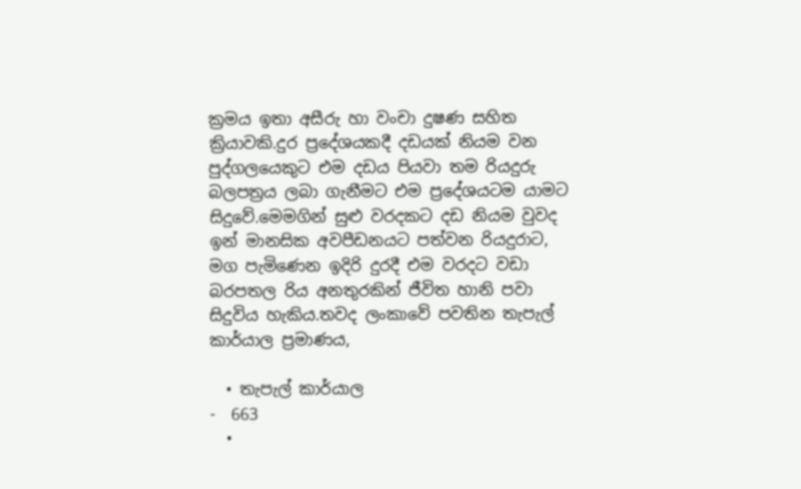ක්‍රමය ඉතා අසීරු හා වංචා දුෂණ සහිත ක්‍රියාවකි.දුර ප්‍රදේශයකදී දඩයක් නියම වන පුද්ගලයෙකුට එම දඩය පියවා තම රියදුරු බලපත්‍රය ලබා ගැනීමට එම ප්‍රදේශයටම යාමට සිදුවේ.මෙමගින් සුළු වරදකට දඩ නියම වුවද ඉන් මානසික අවපීඩනයට පත්වන රියදුරාට, මග පැමිණෙන ඉදිරි දුරදී එම වරදට වඩා බරපතල රිය අනතුරකින් ජීවිත හානි පවා  සිදුවිය හැකිය.තවද ලංකාවේ පවතින තැපැල් කාර්යාල ප්‍රමාණය,

  • තැපැල් කාර්යාල                                 -  663
  •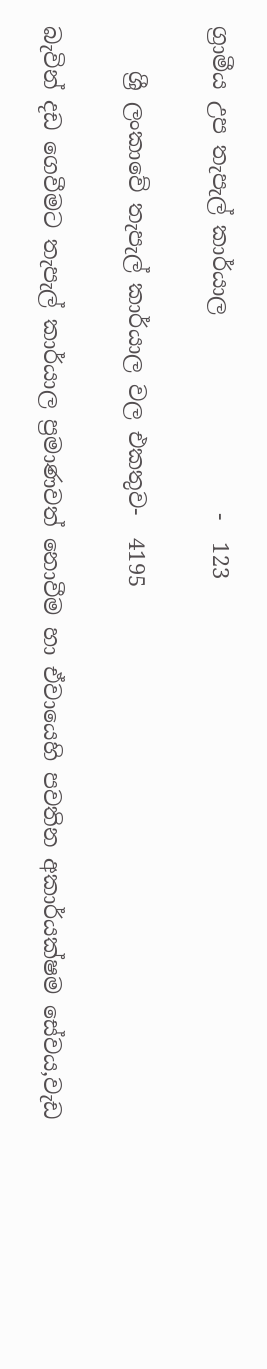ග්‍රාමීය උප තැපැල් කාර්යාල                  -  123

    ශ්‍රී ලංකාවේ තැපැල් කාර්යාල වල එකතුව-  4195

බැවින් දඩ ගෙවීමට තැපැල් කාර්යාල ප්‍රමාණවත් නොවීම හා ඒවායෙහි පවතින අකාර්යක්ෂම සේවය,වැඩ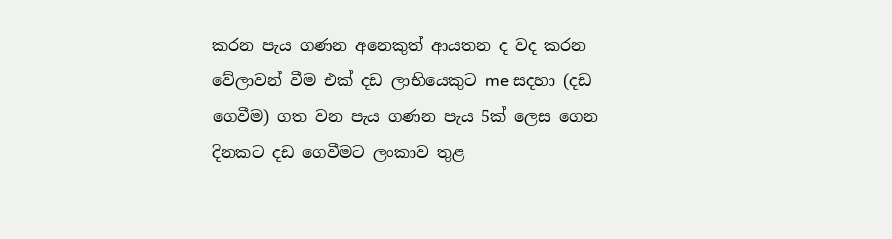කරන පැය ගණන අනෙකුත් ආයතන ද වද කරන වේලාවන් වීම එක් දඩ ලාභියෙකුට me සදහා (දඩ ගෙවීම) ගත වන පැය ගණන පැය 5ක් ලෙස ගෙන දිනකට දඩ ගෙවීමට ලංකාව තුළ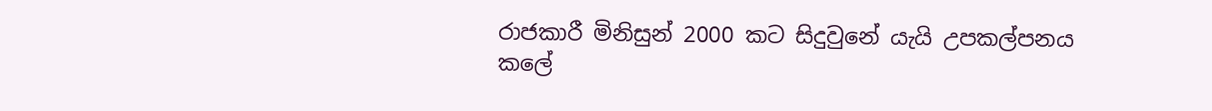රාජකාරී මිනිසුන් 2000 කට සිදුවුනේ යැයි උපකල්පනය කලේ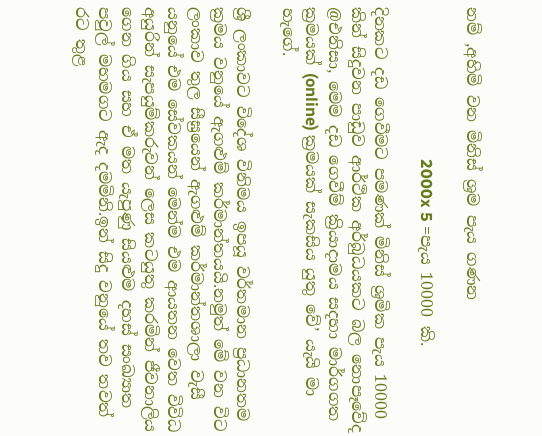නම් ,අහිමි වන මිනිස් ශ්‍රම පැය ගණන

                                      2000x 5 =පැය 10000 කි.

දිනකට දඩ ගෙවීමට පමණක් මිනිස් ශ්‍රමික පැය 10000 කින් සිදුවන පාඩුව ආර්ථික අර්බුධයකට බල නොපෑවේද @එනිසා, මෙම දඩ ගෙවීම් ක්‍රියාදාමය සදහා මාර්ගගත ක්‍රමයක් (online) ක්‍රමයක් සැකසිය යුතු වේ’ යැයි මා හැගේ.

ශ්‍රී ලංකාවට විදේශ විනිමය ඉපයූ වර්තමාන ප්‍රධානතම ක්‍රමය වනුයේ ඇගළුම් කර්මාන්තයයි.නමුත් මේ වන විට ලංකාව තුල සීඝ්‍රයෙන් ඇගළුම් කර්මාන්තශාලා වැසී යනුයේ එම සේවකයන් මෙන්ම එම ආයතන වෙත විවිධ අයුරින් සැපයුම්කරුවන් ලෙස කටයුතු කරමින් ජීවනාලිය ගෙන ගිය සහ ඒ මත යැපුණු සියළුම දහස් සංඛ්‍යාත පවුල් මහමගට ඇද දමමිනි.ඉන් සිදු වනුයේ තව තවත්  රට තුළ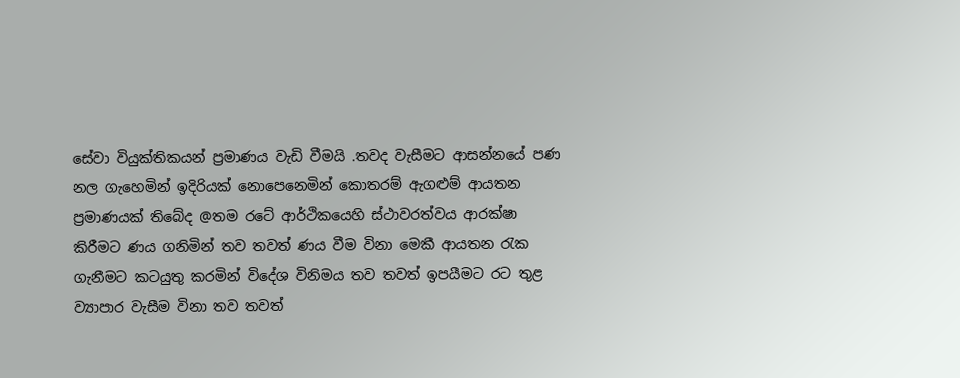සේවා වියුක්තිකයන් ප්‍රමාණය වැඩි වීමයි .තවද වැසීමට ආසන්නයේ පණ නල ගැහෙමින් ඉදිරියක් නොපෙනෙමින් කොතරම් ඇගළුම් ආයතන ප්‍රමාණයක් තිබේද @තම රටේ ආර්ථිකයෙහි ස්ථාවරත්වය ආරක්ෂා කිරීමට ණය ගනිමින් තව තවත් ණය වීම විනා මෙකී ආයතන රැක ගැනීමට කටයුතු කරමින් විදේශ විනිමය තව තවත් ඉපයීමට රට තුළ ව්‍යාපාර වැසීම විනා තව තවත්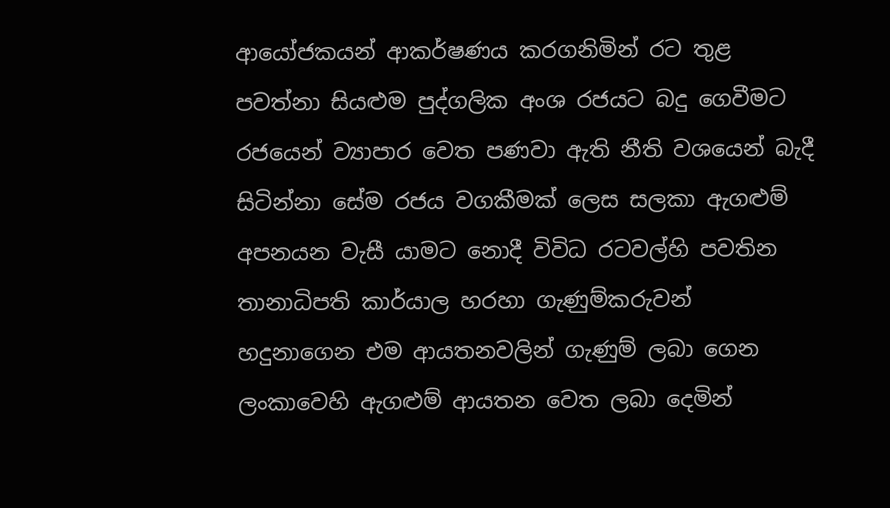ආයෝජකයන් ආකර්ෂණය කරගනිමින් රට තුළ පවත්නා සියළුම පුද්ගලික අංශ රජයට බදු ගෙවීමට රජයෙන් ව්‍යාපාර වෙත පණවා ඇති නීති වශයෙන් බැදී සිටින්නා සේම රජය වගකීමක් ලෙස සලකා ඇගළුම් අපනයන වැසී යාමට නොදී විවිධ රටවල්හි පවතින තානාධිපති කාර්යාල හරහා ගැණුම්කරුවන් හදුනාගෙන එම ආයතනවලින් ගැණුම් ලබා ගෙන ලංකාවෙහි ඇගළුම් ආයතන වෙත ලබා දෙමින්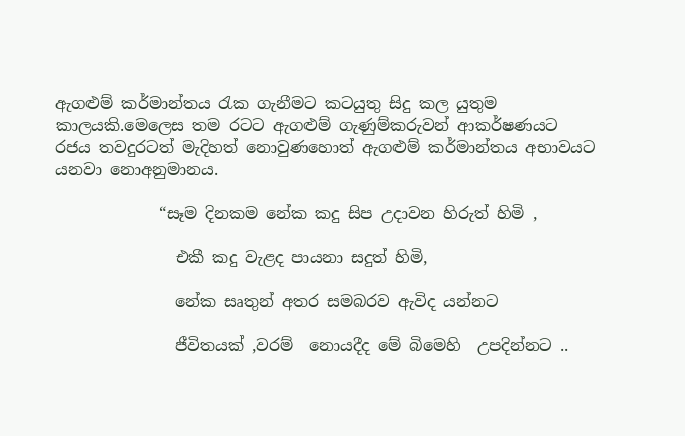ඇගළුම් කර්මාන්තය රැක ගැනීමට කටයුතු සිදු කල යුතුම කාලයකි.මෙලෙස තම රටට ඇගළුම් ගැණුම්කරුවන් ආකර්ෂණයට රජය තවදුරටත් මැදිහත් නොවුණහොත් ඇගළුම් කර්මාන්තය අභාවයට යනවා නොඅනුමානය.

             “සෑම දිනකම නේක කදු සිප උදාවන හිරුත් හිමි ,

               එකී කදු වැළද පායනා සදුත් හිමි,

               නේක සෘතුන් අතර සමබරව ඇවිද යන්නට

               ජීවිතයක් ,වරම්  නොයදීද මේ බිමෙහි  උපදින්නට ..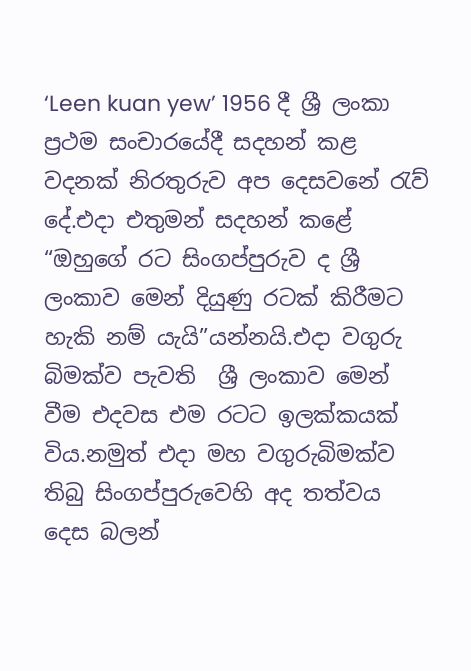‘Leen kuan yew’ 1956 දී ශ්‍රී ලංකා ප්‍රථම සංචාරයේදී සදහන් කළ වදනක් නිරතුරුව අප දෙසවනේ රැව් දේ.එදා එතුමන් සදහන් කළේ “ඔහුගේ රට සිංගප්පුරුව ද ශ්‍රී ලංකාව මෙන් දියුණු රටක් කිරීමට හැකි නම් යැයි”යන්නයි.එදා වගුරු බිමක්ව පැවති  ශ්‍රී ලංකාව මෙන් වීම එදවස එම රටට ඉලක්කයක් විය.නමුත් එදා මහ වගුරුබිමක්ව තිබු සිංගප්පුරුවෙහි අද තත්වය දෙස බලන්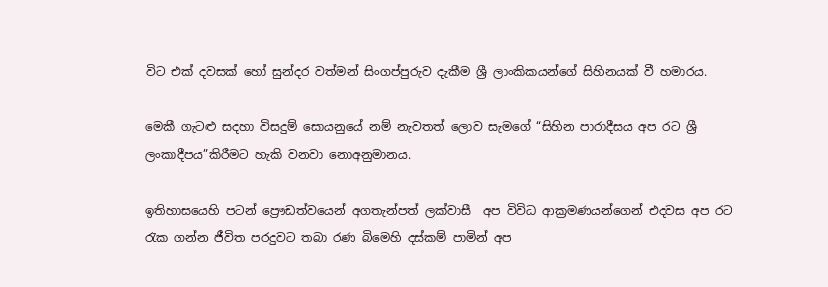විට එක් දවසක් හෝ සුන්දර වත්මන් සිංගප්පුරුව දැකීම ශ්‍රී ලාංකිකයන්ගේ සිහිනයක් වී හමාරය.

මෙකී ගැටළු සදහා විසදුම් සොයනුයේ නම් නැවතත් ලොව සැමගේ “සිහින පාරාදීසය අප රට ශ්‍රී ලංකාදීපය”කිරීමට හැකි වනවා නොඅනුමානය.

ඉතිහාසයෙහි පටන් ප්‍රෞඩත්වයෙන් අගතැන්පත් ලක්වාසී  අප විවිධ ආක්‍රමණයන්ගෙන් එදවස අප රට රැක ගන්න ජීවිත පරදුවට තබා රණ බිමෙහි දස්කම් පාමින් අප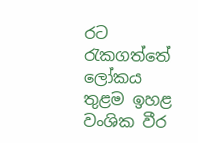රට රැකගත්තේ ලෝකය තුළම ඉහළ වංශික වීර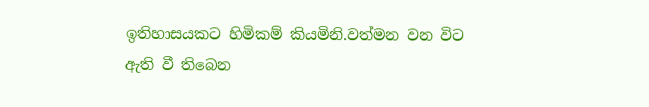ඉතිහාසයකට හිමිකම් කියමිනි.වත්මන වන විට ඇති වී තිබෙන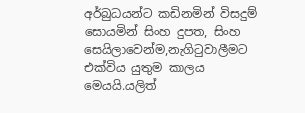අර්බුධයන්ට කඩිනමින් විසදුම් සොයමින් සිංහ දුපත, සිංහ සෙයිලාවෙන්ම,නැගිටුවාලීමට එක්විය යුතුම කාලය මෙයයි.යලිත්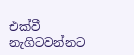එක්වී නැගිටවන්නට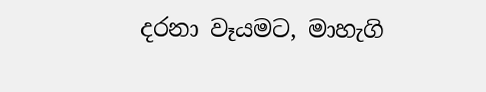දරනා වෑයමට, මාහැගි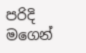පරිදි මගෙන්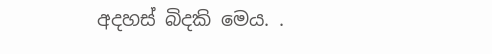අදහස් බිදකි මෙය. .